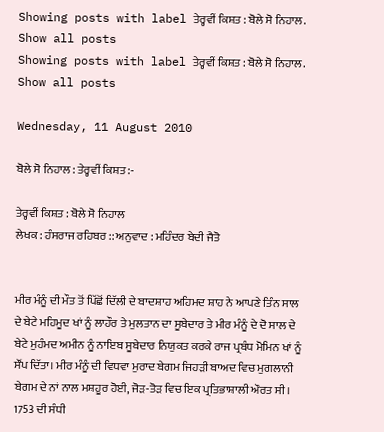Showing posts with label ਤੇਰ੍ਹਵੀਂ ਕਿਸ਼ਤ : ਬੋਲੇ ਸੋ ਨਿਹਾਲ. Show all posts
Showing posts with label ਤੇਰ੍ਹਵੀਂ ਕਿਸ਼ਤ : ਬੋਲੇ ਸੋ ਨਿਹਾਲ. Show all posts

Wednesday, 11 August 2010

ਬੋਲੇ ਸੋ ਨਿਹਾਲ : ਤੇਰ੍ਹਵੀਂ ਕਿਸ਼ਤ :-

ਤੇਰ੍ਹਵੀਂ ਕਿਸ਼ਤ : ਬੋਲੇ ਸੋ ਨਿਹਾਲ
ਲੇਖਕ : ਹੰਸਰਾਜ ਰਹਿਬਰ :: ਅਨੁਵਾਦ : ਮਹਿੰਦਰ ਬੇਦੀ ਜੈਤੋ


ਮੀਰ ਮੰਨੂੰ ਦੀ ਮੌਤ ਤੋਂ ਪਿੱਛੋਂ ਦਿੱਲੀ ਦੇ ਬਾਦਸ਼ਾਹ ਅਹਿਮਦ ਸ਼ਾਹ ਨੇ ਆਪਣੇ ਤਿੰਨ ਸਾਲ ਦੇ ਬੇਟੇ ਮਹਿਮੂਦ ਖਾਂ ਨੂੰ ਲਾਹੌਰ ਤੇ ਮੁਲਤਾਨ ਦਾ ਸੂਬੇਦਾਰ ਤੇ ਮੀਰ ਮੰਨੂੰ ਦੇ ਦੋ ਸਾਲ ਦੇ ਬੇਟੇ ਮੁਹੰਮਦ ਅਮੀਨ ਨੂੰ ਨਾਇਬ ਸੂਬੇਦਾਰ ਨਿਯੁਕਤ ਕਰਕੇ ਰਾਜ ਪ੍ਰਬੰਧ ਮੋਮਿਨ ਖਾਂ ਨੂੰ ਸੌਂਪ ਦਿੱਤਾ। ਮੀਰ ਮੰਨੂੰ ਦੀ ਵਿਧਵਾ ਮੁਰਾਦ ਬੇਗਮ ਜਿਹੜੀ ਬਾਅਦ ਵਿਚ ਮੁਗਲਾਨੀ ਬੇਗਮ ਦੇ ਨਾਂ ਨਾਲ ਮਸ਼ਹੂਰ ਹੋਈ, ਜੋੜ-ਤੋੜ ਵਿਚ ਇਕ ਪ੍ਰਤਿਭਾਸ਼ਾਲੀ ਔਰਤ ਸੀ। 1753 ਦੀ ਸੰਧੀ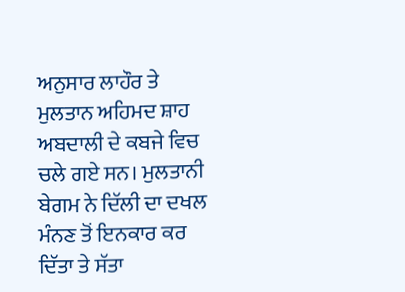ਅਨੁਸਾਰ ਲਾਹੌਰ ਤੇ ਮੁਲਤਾਨ ਅਹਿਮਦ ਸ਼ਾਹ ਅਬਦਾਲੀ ਦੇ ਕਬਜੇ ਵਿਚ ਚਲੇ ਗਏ ਸਨ। ਮੁਲਤਾਨੀ ਬੇਗਮ ਨੇ ਦਿੱਲੀ ਦਾ ਦਖਲ ਮੰਨਣ ਤੋਂ ਇਨਕਾਰ ਕਰ ਦਿੱਤਾ ਤੇ ਸੱਤਾ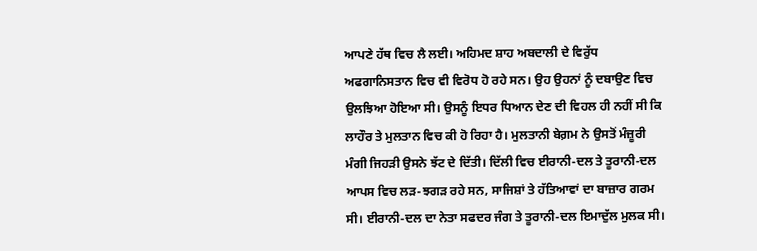ਆਪਣੇ ਹੱਥ ਵਿਚ ਲੈ ਲਈ। ਅਹਿਮਦ ਸ਼ਾਹ ਅਬਦਾਲੀ ਦੇ ਵਿਰੁੱਧ ਅਫਗਾਨਿਸਤਾਨ ਵਿਚ ਵੀ ਵਿਰੋਧ ਹੋ ਰਹੇ ਸਨ। ਉਹ ਉਹਨਾਂ ਨੂੰ ਦਬਾਉਣ ਵਿਚ ਉਲਝਿਆ ਹੋਇਆ ਸੀ। ਉਸਨੂੰ ਇਧਰ ਧਿਆਨ ਦੇਣ ਦੀ ਵਿਹਲ ਹੀ ਨਹੀਂ ਸੀ ਕਿ ਲਾਹੌਰ ਤੇ ਮੁਲਤਾਨ ਵਿਚ ਕੀ ਹੋ ਰਿਹਾ ਹੈ। ਮੁਲਤਾਨੀ ਬੇਗ਼ਮ ਨੇ ਉਸਤੋਂ ਮੰਜ਼ੂਰੀ ਮੰਗੀ ਜਿਹੜੀ ਉਸਨੇ ਝੱਟ ਦੇ ਦਿੱਤੀ। ਦਿੱਲੀ ਵਿਚ ਈਰਾਨੀ-ਦਲ ਤੇ ਤੂਰਾਨੀ-ਦਲ ਆਪਸ ਵਿਚ ਲੜ-ਝਗੜ ਰਹੇ ਸਨ, ਸਾਜਿਸ਼ਾਂ ਤੇ ਹੱਤਿਆਵਾਂ ਦਾ ਬਾਜ਼ਾਰ ਗਰਮ ਸੀ। ਈਰਾਨੀ-ਦਲ ਦਾ ਨੇਤਾ ਸਫਦਰ ਜੰਗ ਤੇ ਤੂਰਾਨੀ-ਦਲ ਇਮਾਦੁੱਲ ਮੁਲਕ ਸੀ।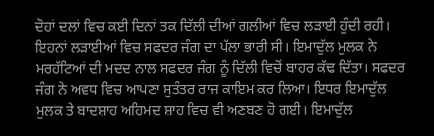ਦੋਹਾਂ ਦਲਾਂ ਵਿਚ ਕਈ ਦਿਨਾਂ ਤਕ ਦਿੱਲੀ ਦੀਆਂ ਗਲੀਆਂ ਵਿਚ ਲੜਾਈ ਹੁੰਦੀ ਰਹੀ। ਇਹਨਾਂ ਲੜਾਈਆਂ ਵਿਚ ਸਫਦਰ ਜੰਗ ਦਾ ਪੱਲਾ ਭਾਰੀ ਸੀ। ਇਮਾਦੁੱਲ ਮੁਲਕ ਨੇ ਮਰਹੱਟਿਆਂ ਦੀ ਮਦਦ ਨਾਲ ਸਫਦਰ ਜੰਗ ਨੂੰ ਦਿੱਲੀ ਵਿਚੋਂ ਬਾਹਰ ਕੱਢ ਦਿੱਤਾ। ਸਫਦਰ ਜੰਗ ਨੇ ਅਵਧ ਵਿਚ ਆਪਣਾ ਸੁਤੰਤਰ ਰਾਜ ਕਾਇਮ ਕਰ ਲਿਆ। ਇਧਰ ਇਮਾਦੁੱਲ ਮੁਲਕ ਤੇ ਬਾਦਸ਼ਾਹ ਅਹਿਮਦ ਸ਼ਾਹ ਵਿਚ ਵੀ ਅਣਬਣ ਹੋ ਗਈ। ਇਮਾਦੁੱਲ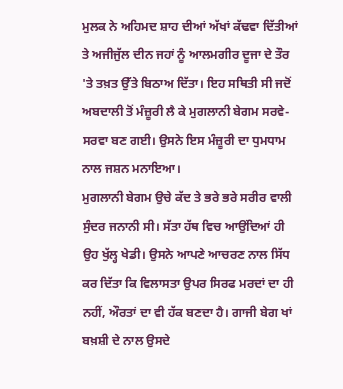ਮੁਲਕ ਨੇ ਅਹਿਮਦ ਸ਼ਾਹ ਦੀਆਂ ਅੱਖਾਂ ਕੱਢਵਾ ਦਿੱਤੀਆਂ ਤੇ ਅਜੀਜੁੱਲ ਦੀਨ ਜਹਾਂ ਨੂੰ ਆਲਮਗੀਰ ਦੂਜਾ ਦੇ ਤੌਰ 'ਤੇ ਤਖ਼ਤ ਉੱਤੇ ਬਿਠਾਅ ਦਿੱਤਾ। ਇਹ ਸਥਿਤੀ ਸੀ ਜਦੋਂ ਅਬਦਾਲੀ ਤੋਂ ਮੰਜ਼ੂਰੀ ਲੈ ਕੇ ਮੁਗਲਾਨੀ ਬੇਗਮ ਸਰਵੇ-ਸਰਵਾ ਬਣ ਗਈ। ਉਸਨੇ ਇਸ ਮੰਜ਼ੂਰੀ ਦਾ ਧੁਮਧਾਮ ਨਾਲ ਜਸ਼ਨ ਮਨਾਇਆ।
ਮੁਗਲਾਨੀ ਬੇਗਮ ਉਚੇ ਕੱਦ ਤੇ ਭਰੇ ਭਰੇ ਸਰੀਰ ਵਾਲੀ ਸੁੰਦਰ ਜਨਾਨੀ ਸੀ। ਸੱਤਾ ਹੱਥ ਵਿਚ ਆਉਂਦਿਆਂ ਹੀ ਉਹ ਖੁੱਲ੍ਹ ਖੇਡੀ। ਉਸਨੇ ਆਪਣੇ ਆਚਰਣ ਨਾਲ ਸਿੱਧ ਕਰ ਦਿੱਤਾ ਕਿ ਵਿਲਾਸਤਾ ਉਪਰ ਸਿਰਫ ਮਰਦਾਂ ਦਾ ਹੀ ਨਹੀਂ, ਔਰਤਾਂ ਦਾ ਵੀ ਹੱਕ ਬਣਦਾ ਹੈ। ਗਾਜੀ ਬੇਗ ਖਾਂ ਬਖ਼ਸ਼ੀ ਦੇ ਨਾਲ ਉਸਦੇ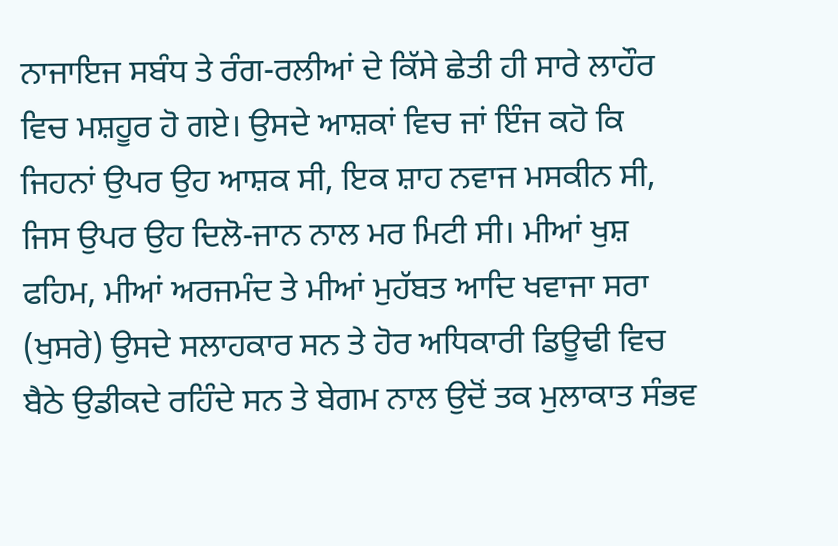ਨਾਜਾਇਜ ਸਬੰਧ ਤੇ ਰੰਗ-ਰਲੀਆਂ ਦੇ ਕਿੱਸੇ ਛੇਤੀ ਹੀ ਸਾਰੇ ਲਾਹੌਰ ਵਿਚ ਮਸ਼ਹੂਰ ਹੋ ਗਏ। ਉਸਦੇ ਆਸ਼ਕਾਂ ਵਿਚ ਜਾਂ ਇੰਜ ਕਹੋ ਕਿ ਜਿਹਨਾਂ ਉਪਰ ਉਹ ਆਸ਼ਕ ਸੀ, ਇਕ ਸ਼ਾਹ ਨਵਾਜ ਮਸਕੀਨ ਸੀ, ਜਿਸ ਉਪਰ ਉਹ ਦਿਲੋ-ਜਾਨ ਨਾਲ ਮਰ ਮਿਟੀ ਸੀ। ਮੀਆਂ ਖੁਸ਼ ਫਹਿਮ, ਮੀਆਂ ਅਰਜਮੰਦ ਤੇ ਮੀਆਂ ਮੁਹੱਬਤ ਆਦਿ ਖਵਾਜਾ ਸਰਾ (ਖੁਸਰੇ) ਉਸਦੇ ਸਲਾਹਕਾਰ ਸਨ ਤੇ ਹੋਰ ਅਧਿਕਾਰੀ ਡਿਊਢੀ ਵਿਚ ਬੈਠੇ ਉਡੀਕਦੇ ਰਹਿੰਦੇ ਸਨ ਤੇ ਬੇਗਮ ਨਾਲ ਉਦੋਂ ਤਕ ਮੁਲਾਕਾਤ ਸੰਭਵ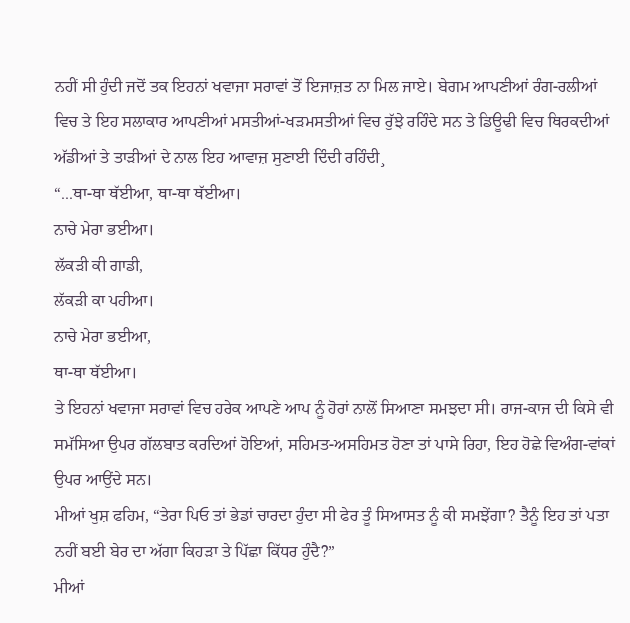ਨਹੀਂ ਸੀ ਹੁੰਦੀ ਜਦੋਂ ਤਕ ਇਹਨਾਂ ਖਵਾਜਾ ਸਰਾਵਾਂ ਤੋਂ ਇਜਾਜ਼ਤ ਨਾ ਮਿਲ ਜਾਏ। ਬੇਗਮ ਆਪਣੀਆਂ ਰੰਗ-ਰਲੀਆਂ ਵਿਚ ਤੇ ਇਹ ਸਲਾਕਾਰ ਆਪਣੀਆਂ ਮਸਤੀਆਂ-ਖੜਮਸਤੀਆਂ ਵਿਚ ਰੁੱਝੇ ਰਹਿੰਦੇ ਸਨ ਤੇ ਡਿਊਢੀ ਵਿਚ ਥਿਰਕਦੀਆਂ ਅੱਡੀਆਂ ਤੇ ਤਾੜੀਆਂ ਦੇ ਨਾਲ ਇਹ ਆਵਾਜ਼ ਸੁਣਾਈ ਦਿੰਦੀ ਰਹਿੰਦੀ¸
“...ਥਾ-ਥਾ ਥੱਈਆ, ਥਾ-ਥਾ ਥੱਈਆ।
ਨਾਚੇ ਮੇਰਾ ਭਈਆ।
ਲੱਕੜੀ ਕੀ ਗਾਡੀ,
ਲੱਕੜੀ ਕਾ ਪਹੀਆ।
ਨਾਚੇ ਮੇਰਾ ਭਈਆ,
ਥਾ-ਥਾ ਥੱਈਆ।
ਤੇ ਇਹਨਾਂ ਖਵਾਜਾ ਸਰਾਵਾਂ ਵਿਚ ਹਰੇਕ ਆਪਣੇ ਆਪ ਨੂੰ ਹੋਰਾਂ ਨਾਲੋਂ ਸਿਆਣਾ ਸਮਝਦਾ ਸੀ। ਰਾਜ-ਕਾਜ ਦੀ ਕਿਸੇ ਵੀ ਸਮੱਸਿਆ ਉਪਰ ਗੱਲਬਾਤ ਕਰਦਿਆਂ ਹੋਇਆਂ, ਸਹਿਮਤ-ਅਸਹਿਮਤ ਹੋਣਾ ਤਾਂ ਪਾਸੇ ਰਿਹਾ, ਇਹ ਹੋਛੇ ਵਿਅੰਗ-ਵਾਂਕਾਂ ਉਪਰ ਆਉਂਦੇ ਸਨ।
ਮੀਆਂ ਖੁਸ਼ ਫਹਿਮ, “ਤੇਰਾ ਪਿਓ ਤਾਂ ਭੇਡਾਂ ਚਾਰਦਾ ਹੁੰਦਾ ਸੀ ਫੇਰ ਤੂੰ ਸਿਆਸਤ ਨੂੰ ਕੀ ਸਮਝੇਂਗਾ? ਤੈਨੂੰ ਇਹ ਤਾਂ ਪਤਾ ਨਹੀਂ ਬਈ ਬੇਰ ਦਾ ਅੱਗਾ ਕਿਹੜਾ ਤੇ ਪਿੱਛਾ ਕਿੱਧਰ ਹੁੰਦੈ?”
ਮੀਆਂ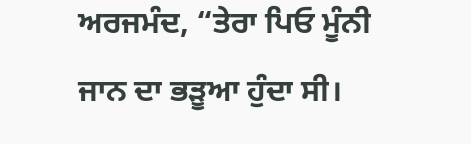ਅਰਜਮੰਦ, “ਤੇਰਾ ਪਿਓ ਮੂੰਨੀ ਜਾਨ ਦਾ ਭੜੂਆ ਹੁੰਦਾ ਸੀ।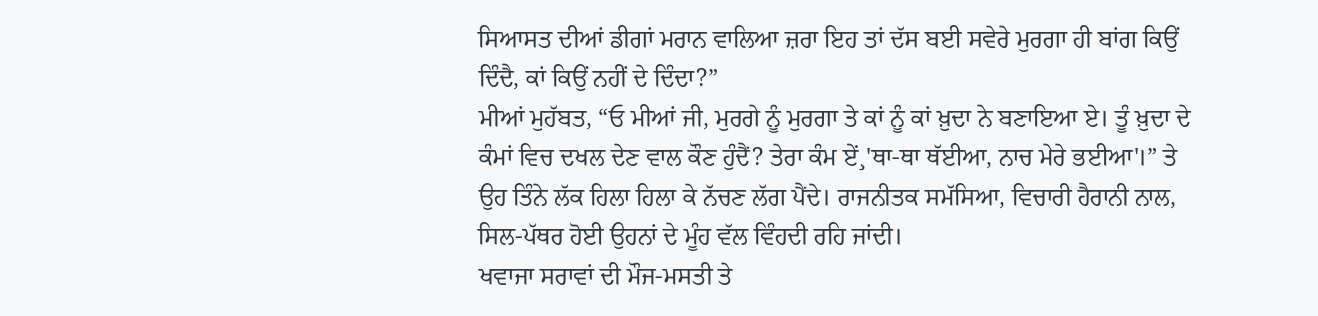ਸਿਆਸਤ ਦੀਆਂ ਡੀਗਾਂ ਮਰਾਨ ਵਾਲਿਆ ਜ਼ਰਾ ਇਹ ਤਾਂ ਦੱਸ ਬਈ ਸਵੇਰੇ ਮੁਰਗਾ ਹੀ ਬਾਂਗ ਕਿਉਂ ਦਿੰਦੈ, ਕਾਂ ਕਿਉਂ ਨਹੀਂ ਦੇ ਦਿੰਦਾ?”
ਮੀਆਂ ਮੁਹੱਬਤ, “ਓ ਮੀਆਂ ਜੀ, ਮੁਰਗੇ ਨੂੰ ਮੁਰਗਾ ਤੇ ਕਾਂ ਨੂੰ ਕਾਂ ਖ਼ੁਦਾ ਨੇ ਬਣਾਇਆ ਏ। ਤੂੰ ਖ਼ੁਦਾ ਦੇ ਕੰਮਾਂ ਵਿਚ ਦਖਲ ਦੇਣ ਵਾਲ ਕੌਣ ਹੁੰਦੈਂ? ਤੇਰਾ ਕੰਮ ਏਂ¸'ਥਾ-ਥਾ ਥੱਈਆ, ਨਾਚ ਮੇਰੇ ਭਈਆ'।” ਤੇ ਉਹ ਤਿੰਨੇ ਲੱਕ ਹਿਲਾ ਹਿਲਾ ਕੇ ਨੱਚਣ ਲੱਗ ਪੈਂਦੇ। ਰਾਜਨੀਤਕ ਸਮੱਸਿਆ, ਵਿਚਾਰੀ ਹੈਰਾਨੀ ਨਾਲ, ਸਿਲ-ਪੱਥਰ ਹੋਈ ਉਹਨਾਂ ਦੇ ਮੂੰਹ ਵੱਲ ਵਿੰਹਦੀ ਰਹਿ ਜਾਂਦੀ।
ਖਵਾਜਾ ਸਰਾਵਾਂ ਦੀ ਮੌਜ-ਮਸਤੀ ਤੇ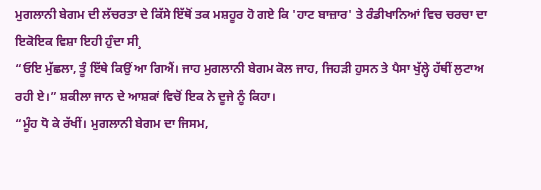ਮੁਗਲਾਨੀ ਬੇਗਮ ਦੀ ਲੱਚਰਤਾ ਦੇ ਕਿੱਸੇ ਇੱਥੋਂ ਤਕ ਮਸ਼ਹੂਰ ਹੋ ਗਏ ਕਿ 'ਹਾਟ ਬਾਜ਼ਾਰ' ਤੇ ਰੰਡੀਖਾਨਿਆਂ ਵਿਚ ਚਰਚਾ ਦਾ ਇਕੋਇਕ ਵਿਸ਼ਾ ਇਹੀ ਹੁੰਦਾ ਸੀ¸
“ਓਇ ਮੁੱਛਲਾ, ਤੂੰ ਇੱਥੇ ਕਿਉਂ ਆ ਗਿਐਂ। ਜਾਹ ਮੁਗਲਾਨੀ ਬੇਗਮ ਕੋਲ ਜਾਹ, ਜਿਹੜੀ ਹੁਸਨ ਤੇ ਪੈਸਾ ਖੁੱਲ੍ਹੇ ਹੱਥੀਂ ਲੁਟਾਅ ਰਹੀ ਏ।” ਸ਼ਕੀਲਾ ਜਾਨ ਦੇ ਆਸ਼ਕਾਂ ਵਿਚੋਂ ਇਕ ਨੇ ਦੂਜੇ ਨੂੰ ਕਿਹਾ।
“ਮੂੰਹ ਧੋ ਕੇ ਰੱਖੀਂ। ਮੁਗਲਾਨੀ ਬੇਗਮ ਦਾ ਜਿਸਮ,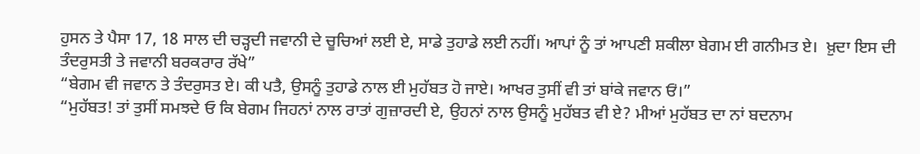ਹੁਸਨ ਤੇ ਪੈਸਾ 17, 18 ਸਾਲ ਦੀ ਚੜ੍ਹਦੀ ਜਵਾਨੀ ਦੇ ਚੂਚਿਆਂ ਲਈ ਏ, ਸਾਡੇ ਤੁਹਾਡੇ ਲਈ ਨਹੀਂ। ਆਪਾਂ ਨੂੰ ਤਾਂ ਆਪਣੀ ਸ਼ਕੀਲਾ ਬੇਗਮ ਈ ਗਨੀਮਤ ਏ।  ਖ਼ੁਦਾ ਇਸ ਦੀ ਤੰਦਰੁਸਤੀ ਤੇ ਜਵਾਨੀ ਬਰਕਰਾਰ ਰੱਖੇ”
“ਬੇਗਮ ਵੀ ਜਵਾਨ ਤੇ ਤੰਦਰੁਸਤ ਏ। ਕੀ ਪਤੈ, ਉਸਨੂੰ ਤੁਹਾਡੇ ਨਾਲ ਈ ਮੁਹੱਬਤ ਹੋ ਜਾਏ। ਆਖਰ ਤੁਸੀਂ ਵੀ ਤਾਂ ਬਾਂਕੇ ਜਵਾਨ ਓਂ।”
“ਮੁਹੱਬਤ! ਤਾਂ ਤੁਸੀਂ ਸਮਝਦੇ ਓ ਕਿ ਬੇਗਮ ਜਿਹਨਾਂ ਨਾਲ ਰਾਤਾਂ ਗੁਜ਼ਾਰਦੀ ਏ, ਉਹਨਾਂ ਨਾਲ ਉਸਨੂੰ ਮੁਹੱਬਤ ਵੀ ਏ? ਮੀਆਂ ਮੁਹੱਬਤ ਦਾ ਨਾਂ ਬਦਨਾਮ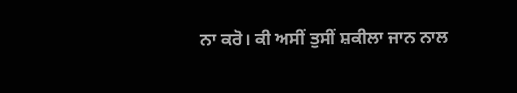ਨਾ ਕਰੋ। ਕੀ ਅਸੀਂ ਤੁਸੀਂ ਸ਼ਕੀਲਾ ਜਾਨ ਨਾਲ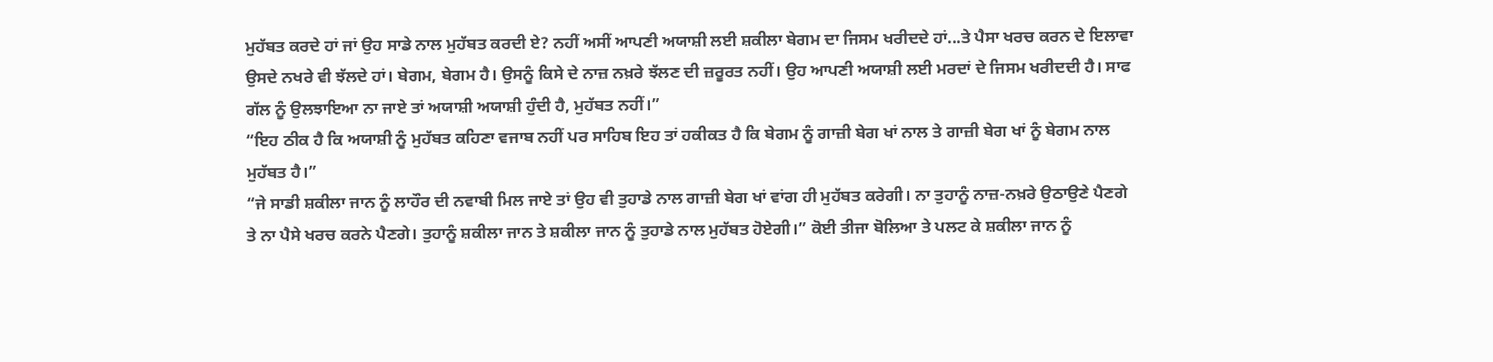ਮੁਹੱਬਤ ਕਰਦੇ ਹਾਂ ਜਾਂ ਉਹ ਸਾਡੇ ਨਾਲ ਮੁਹੱਬਤ ਕਰਦੀ ਏ? ਨਹੀਂ ਅਸੀਂ ਆਪਣੀ ਅਯਾਸ਼ੀ ਲਈ ਸ਼ਕੀਲਾ ਬੇਗਮ ਦਾ ਜਿਸਮ ਖਰੀਦਦੇ ਹਾਂ...ਤੇ ਪੈਸਾ ਖਰਚ ਕਰਨ ਦੇ ਇਲਾਵਾ ਉਸਦੇ ਨਖਰੇ ਵੀ ਝੱਲਦੇ ਹਾਂ। ਬੇਗਮ, ਬੇਗਮ ਹੈ। ਉਸਨੂੰ ਕਿਸੇ ਦੇ ਨਾਜ਼ ਨਖ਼ਰੇ ਝੱਲਣ ਦੀ ਜ਼ਰੂਰਤ ਨਹੀਂ। ਉਹ ਆਪਣੀ ਅਯਾਸ਼ੀ ਲਈ ਮਰਦਾਂ ਦੇ ਜਿਸਮ ਖਰੀਦਦੀ ਹੈ। ਸਾਫ ਗੱਲ ਨੂੰ ਉਲਝਾਇਆ ਨਾ ਜਾਏ ਤਾਂ ਅਯਾਸ਼ੀ ਅਯਾਸ਼ੀ ਹੁੰਦੀ ਹੈ, ਮੁਹੱਬਤ ਨਹੀਂ।”
“ਇਹ ਠੀਕ ਹੈ ਕਿ ਅਯਾਸ਼ੀ ਨੂੰ ਮੁਹੱਬਤ ਕਹਿਣਾ ਵਜਾਬ ਨਹੀਂ ਪਰ ਸਾਹਿਬ ਇਹ ਤਾਂ ਹਕੀਕਤ ਹੈ ਕਿ ਬੇਗਮ ਨੂੰ ਗਾਜ਼ੀ ਬੇਗ ਖਾਂ ਨਾਲ ਤੇ ਗਾਜ਼ੀ ਬੇਗ ਖਾਂ ਨੂੰ ਬੇਗਮ ਨਾਲ ਮੁਹੱਬਤ ਹੈ।”
“ਜੇ ਸਾਡੀ ਸ਼ਕੀਲਾ ਜਾਨ ਨੂੰ ਲਾਹੌਰ ਦੀ ਨਵਾਬੀ ਮਿਲ ਜਾਏ ਤਾਂ ਉਹ ਵੀ ਤੁਹਾਡੇ ਨਾਲ ਗਾਜ਼ੀ ਬੇਗ ਖਾਂ ਵਾਂਗ ਹੀ ਮੁਹੱਬਤ ਕਰੇਗੀ। ਨਾ ਤੁਹਾਨੂੰ ਨਾਜ਼-ਨਖ਼ਰੇ ਉਠਾਉਣੇ ਪੈਣਗੇ ਤੇ ਨਾ ਪੈਸੇ ਖਰਚ ਕਰਨੇ ਪੈਣਗੇ। ਤੁਹਾਨੂੰ ਸ਼ਕੀਲਾ ਜਾਨ ਤੇ ਸ਼ਕੀਲਾ ਜਾਨ ਨੂੰ ਤੁਹਾਡੇ ਨਾਲ ਮੁਹੱਬਤ ਹੋਏਗੀ।” ਕੋਈ ਤੀਜਾ ਬੋਲਿਆ ਤੇ ਪਲਟ ਕੇ ਸ਼ਕੀਲਾ ਜਾਨ ਨੂੰ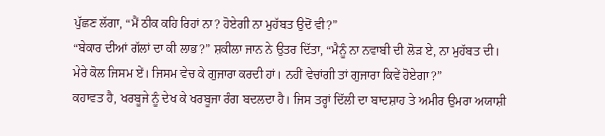ਪੁੱਛਣ ਲੱਗਾ, “ਮੈਂ ਠੀਕ ਕਹਿ ਰਿਹਾਂ ਨਾ? ਹੋਏਗੀ ਨਾ ਮੁਹੱਬਤ ਉਦੋਂ ਵੀ?”
“ਬੇਕਾਰ ਦੀਆਂ ਗੱਲਾਂ ਦਾ ਕੀ ਲਾਭ?” ਸ਼ਕੀਲਾ ਜਾਨ ਨੇ ਉਤਰ ਦਿੱਤਾ, “ਮੈਨੂੰ ਨਾ ਨਵਾਬੀ ਦੀ ਲੋੜ ਏ, ਨਾ ਮੁਹੱਬਤ ਦੀ। ਮੇਰੇ ਕੋਲ ਜਿਸਮ ਏਂ। ਜਿਸਮ ਵੇਚ ਕੇ ਗੁਜਾਰਾ ਕਰਦੀ ਹਾਂ। ਨਹੀਂ ਵੇਚਾਂਗੀ ਤਾਂ ਗੁਜਾਰਾ ਕਿਵੇਂ ਹੋਏਗਾ?”
ਕਹਾਵਤ ਹੈ, ਖਰਬੂਜੇ ਨੂੰ ਦੇਖ ਕੇ ਖਰਬੂਜਾ ਰੰਗ ਬਦਲਦਾ ਹੈ। ਜਿਸ ਤਰ੍ਹਾਂ ਦਿੱਲੀ ਦਾ ਬਾਦਸ਼ਾਹ ਤੇ ਅਮੀਰ ਉਮਰਾ ਅਯਾਸ਼ੀ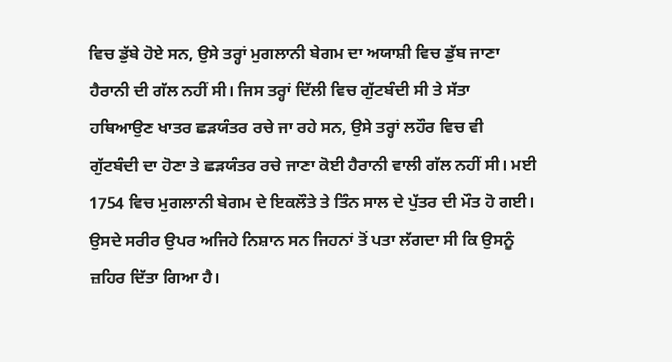ਵਿਚ ਡੁੱਬੇ ਹੋਏ ਸਨ, ਉਸੇ ਤਰ੍ਹਾਂ ਮੁਗਲਾਨੀ ਬੇਗਮ ਦਾ ਅਯਾਸ਼ੀ ਵਿਚ ਡੁੱਬ ਜਾਣਾ ਹੈਰਾਨੀ ਦੀ ਗੱਲ ਨਹੀਂ ਸੀ। ਜਿਸ ਤਰ੍ਹਾਂ ਦਿੱਲੀ ਵਿਚ ਗੁੱਟਬੰਦੀ ਸੀ ਤੇ ਸੱਤਾ ਹਥਿਆਉਣ ਖਾਤਰ ਛੜਯੰਤਰ ਰਚੇ ਜਾ ਰਹੇ ਸਨ, ਉਸੇ ਤਰ੍ਹਾਂ ਲਹੌਰ ਵਿਚ ਵੀ ਗੁੱਟਬੰਦੀ ਦਾ ਹੋਣਾ ਤੇ ਛੜਯੰਤਰ ਰਚੇ ਜਾਣਾ ਕੋਈ ਹੈਰਾਨੀ ਵਾਲੀ ਗੱਲ ਨਹੀਂ ਸੀ। ਮਈ 1754 ਵਿਚ ਮੁਗਲਾਨੀ ਬੇਗਮ ਦੇ ਇਕਲੌਤੇ ਤੇ ਤਿੰਨ ਸਾਲ ਦੇ ਪੁੱਤਰ ਦੀ ਮੌਤ ਹੋ ਗਈ। ਉਸਦੇ ਸਰੀਰ ਉਪਰ ਅਜਿਹੇ ਨਿਸ਼ਾਨ ਸਨ ਜਿਹਨਾਂ ਤੋਂ ਪਤਾ ਲੱਗਦਾ ਸੀ ਕਿ ਉਸਨੂੰ ਜ਼ਹਿਰ ਦਿੱਤਾ ਗਿਆ ਹੈ।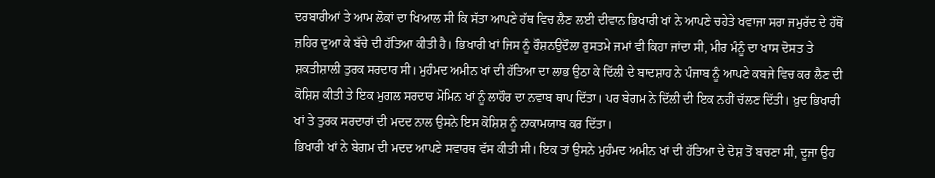ਦਰਬਾਰੀਆਂ ਤੇ ਆਮ ਲੋਕਾਂ ਦਾ ਖਿਆਲ ਸੀ ਕਿ ਸੱਤਾ ਆਪਣੇ ਹੱਥ ਵਿਚ ਲੈਣ ਲਈ ਦੀਵਾਨ ਭਿਖਾਰੀ ਖਾਂ ਨੇ ਆਪਣੇ ਚਹੇਤੇ ਖਵਾਜਾ ਸਰਾ ਜਮੁਰੱਦ ਦੇ ਹੱਥੋਂ ਜ਼ਹਿਰ ਦੁਆ ਕੇ ਬੱਚੇ ਦੀ ਹੱਤਿਆ ਕੀਤੀ ਹੈ। ਭਿਖਾਰੀ ਖਾਂ ਜਿਸ ਨੂੰ ਰੌਸ਼ਨਉਦੌਲਾ ਰੁਸਤਮੇ ਜਮਾਂ ਵੀ ਕਿਹਾ ਜਾਂਦਾ ਸੀ, ਮੀਰ ਮੰਨੂੰ ਦਾ ਖਾਸ ਦੋਸਤ ਤੇ ਸ਼ਕਤੀਸ਼ਾਲੀ ਤੁਰਕ ਸਰਦਾਰ ਸੀ। ਮੁਹੰਮਦ ਅਮੀਨ ਖਾਂ ਦੀ ਹੱਤਿਆ ਦਾ ਲਾਭ ਉਠਾ ਕੇ ਦਿੱਲੀ ਦੇ ਬਾਦਸ਼ਾਹ ਨੇ ਪੰਜਾਬ ਨੂੰ ਆਪਣੇ ਕਬਜੇ ਵਿਚ ਕਰ ਲੈਣ ਦੀ ਕੋਸ਼ਿਸ਼ ਕੀਤੀ ਤੇ ਇਕ ਮੁਗਲ ਸਰਦਾਰ ਮੋਮਿਨ ਖਾਂ ਨੂੰ ਲਾਹੌਰ ਦਾ ਨਵਾਬ ਥਾਪ ਦਿੱਤਾ। ਪਰ ਬੇਗਮ ਨੇ ਦਿੱਲੀ ਦੀ ਇਕ ਨਹੀਂ ਚੱਲਣ ਦਿੱਤੀ। ਖ਼ੁਦ ਭਿਖਾਰੀ ਖਾਂ ਤੇ ਤੁਰਕ ਸਰਦਾਰਾਂ ਦੀ ਮਦਦ ਨਾਲ ਉਸਨੇ ਇਸ ਕੋਸ਼ਿਸ਼ ਨੂੰ ਨਾਕਾਮਯਾਬ ਕਰ ਦਿੱਤਾ।
ਭਿਖਾਰੀ ਖਾਂ ਨੇ ਬੇਗਮ ਦੀ ਮਦਦ ਆਪਣੇ ਸਵਾਰਥ ਵੱਸ ਕੀਤੀ ਸੀ। ਇਕ ਤਾਂ ਉਸਨੇ ਮੁਹੰਮਦ ਅਮੀਨ ਖਾਂ ਦੀ ਹੱਤਿਆ ਦੇ ਦੋਸ਼ ਤੋਂ ਬਚਣਾ ਸੀ, ਦੂਜਾ ਉਹ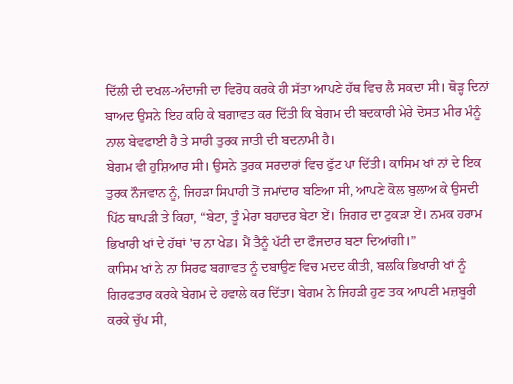ਦਿੱਲੀ ਦੀ ਦਖਲ-ਅੰਦਾਜੀ ਦਾ ਵਿਰੋਧ ਕਰਕੇ ਹੀ ਸੱਤਾ ਆਪਣੇ ਹੱਥ ਵਿਚ ਲੈ ਸਕਦਾ ਸੀ। ਥੋੜ੍ਹ ਦਿਨਾਂ ਬਾਅਦ ਉਸਨੇ ਇਹ ਕਹਿ ਕੇ ਬਗਾਵਤ ਕਰ ਦਿੱਤੀ ਕਿ ਬੇਗਮ ਦੀ ਬਦਕਾਰੀ ਮੇਰੇ ਦੋਸਤ ਮੀਰ ਮੰਨੂੰ ਨਾਲ ਬੇਵਫਾਈ ਹੈ ਤੇ ਸਾਰੀ ਤੁਰਕ ਜਾਤੀ ਦੀ ਬਦਨਾਮੀ ਹੈ।
ਬੇਗਮ ਵੀ ਹੁਸ਼ਿਆਰ ਸੀ। ਉਸਨੇ ਤੁਰਕ ਸਰਦਾਰਾਂ ਵਿਚ ਫੁੱਟ ਪਾ ਦਿੱਤੀ। ਕਾਸਿਮ ਖਾਂ ਨਾਂ ਦੇ ਇਕ ਤੁਰਕ ਨੌਜਵਾਨ ਨੂੰ, ਜਿਹੜਾ ਸਿਪਾਹੀ ਤੋਂ ਜਮਾਂਦਾਰ ਬਣਿਆ ਸੀ, ਆਪਣੇ ਕੋਲ ਬੁਲਾਅ ਕੇ ਉਸਦੀ ਪਿੱਠ ਥਾਪੜੀ ਤੇ ਕਿਹਾ, “ਬੇਟਾ, ਤੂੰ ਮੇਰਾ ਬਹਾਦਰ ਬੇਟਾ ਏਂ। ਜਿਗਰ ਦਾ ਟੁਕੜਾ ਏਂ। ਨਮਕ ਹਰਾਮ ਭਿਖਾਰੀ ਖਾਂ ਦੇ ਹੱਥਾਂ 'ਚ ਨਾ ਖੇਡ। ਮੈਂ ਤੈਨੂੰ ਪੱਟੀ ਦਾ ਫੌਜਦਾਰ ਬਣਾ ਦਿਆਂਗੀ।”
ਕਾਸਿਮ ਖਾਂ ਨੇ ਨਾ ਸਿਰਫ ਬਗਾਵਤ ਨੂੰ ਦਬਾਉਣ ਵਿਚ ਮਦਦ ਕੀਤੀ, ਬਲਕਿ ਭਿਖਾਰੀ ਖਾਂ ਨੂੰ ਗਿਰਫਤਾਰ ਕਰਕੇ ਬੇਗਮ ਦੇ ਹਵਾਲੇ ਕਰ ਦਿੱਤਾ। ਬੇਗਮ ਨੇ ਜਿਹੜੀ ਹੁਣ ਤਕ ਆਪਣੀ ਮਜ਼ਬੂਰੀ ਕਰਕੇ ਚੁੱਪ ਸੀ,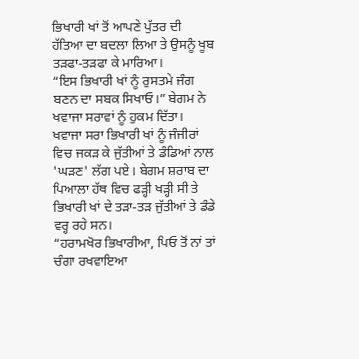ਭਿਖਾਰੀ ਖਾਂ ਤੋਂ ਆਪਣੇ ਪੁੱਤਰ ਦੀ ਹੱਤਿਆ ਦਾ ਬਦਲਾ ਲਿਆ ਤੇ ਉਸਨੂੰ ਖੂਬ ਤੜਫਾ-ਤੜਫਾ ਕੇ ਮਾਰਿਆ।
“ਇਸ ਭਿਖਾਰੀ ਖਾਂ ਨੂੰ ਰੁਸਤਮੇ ਜੰਗ ਬਣਨ ਦਾ ਸਬਕ ਸਿਖਾਓ।” ਬੇਗਮ ਨੇ ਖਵਾਜਾ ਸਰਾਵਾਂ ਨੂੰ ਹੁਕਮ ਦਿੱਤਾ।
ਖਵਾਜਾ ਸਰਾ ਭਿਖਾਰੀ ਖਾਂ ਨੂੰ ਜੰਜੀਰਾਂ ਵਿਚ ਜਕੜ ਕੇ ਜੁੱਤੀਆਂ ਤੇ ਡੰਡਿਆਂ ਨਾਲ 'ਘੜਣ' ਲੱਗ ਪਏ। ਬੇਗਮ ਸ਼ਰਾਬ ਦਾ ਪਿਆਲਾ ਹੱਥ ਵਿਚ ਫੜ੍ਹੀ ਖੜ੍ਹੀ ਸੀ ਤੇ ਭਿਖਾਰੀ ਖਾਂ ਦੇ ਤੜਾ-ਤੜ ਜੁੱਤੀਆਂ ਤੇ ਡੰਡੇ ਵਰ੍ਹ ਰਹੇ ਸਨ।
“ਹਰਾਮਖੋਰ ਭਿਖਾਰੀਆ, ਪਿਓ ਤੋਂ ਨਾਂ ਤਾਂ ਚੰਗਾ ਰਖਵਾਇਆ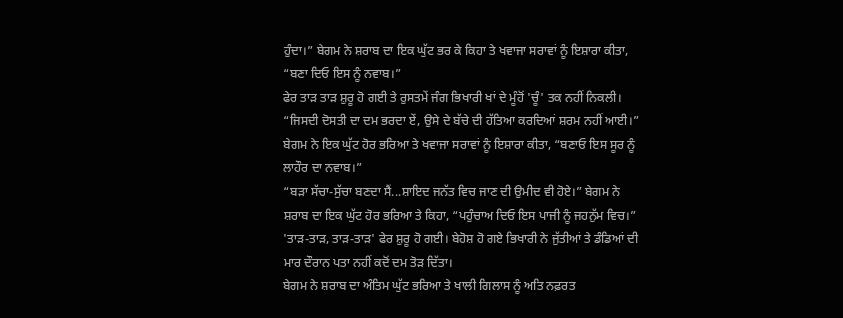ਹੁੰਦਾ।” ਬੇਗਮ ਨੇ ਸ਼ਰਾਬ ਦਾ ਇਕ ਘੁੱਟ ਭਰ ਕੇ ਕਿਹਾ ਤੇ ਖਵਾਜਾ ਸਰਾਵਾਂ ਨੂੰ ਇਸ਼ਾਰਾ ਕੀਤਾ, “ਬਣਾ ਦਿਓ ਇਸ ਨੂੰ ਨਵਾਬ।”
ਫੇਰ ਤਾੜ ਤਾੜ ਸ਼ੁਰੂ ਹੋ ਗਈ ਤੇ ਰੁਸਤਮੇਂ ਜੰਗ ਭਿਖਾਰੀ ਖਾਂ ਦੇ ਮੂੰਹੋਂ 'ਚੂੰ' ਤਕ ਨਹੀਂ ਨਿਕਲੀ।
“ਜਿਸਦੀ ਦੋਸਤੀ ਦਾ ਦਮ ਭਰਦਾ ਏਂ, ਉਸੇ ਦੇ ਬੱਚੇ ਦੀ ਹੱਤਿਆ ਕਰਦਿਆਂ ਸ਼ਰਮ ਨਹੀਂ ਆਈ।” ਬੇਗਮ ਨੇ ਇਕ ਘੁੱਟ ਹੋਰ ਭਰਿਆ ਤੇ ਖਵਾਜਾ ਸਰਾਵਾਂ ਨੂੰ ਇਸ਼ਾਰਾ ਕੀਤਾ, “ਬਣਾਓ ਇਸ ਸੂਰ ਨੂੰ ਲਾਹੌਰ ਦਾ ਨਵਾਬ।”
“ਬੜਾ ਸੱਚਾ-ਸੁੱਚਾ ਬਣਦਾ ਸੈਂ...ਸ਼ਾਇਦ ਜਨੱਤ ਵਿਚ ਜਾਣ ਦੀ ਉਮੀਦ ਵੀ ਹੋਏ।” ਬੇਗਮ ਨੇ ਸ਼ਰਾਬ ਦਾ ਇਕ ਘੁੱਟ ਹੋਰ ਭਰਿਆ ਤੇ ਕਿਹਾ, “ਪਹੁੰਚਾਅ ਦਿਓ ਇਸ ਪਾਜੀ ਨੂੰ ਜਹਨੁੱਮ ਵਿਚ।”
'ਤਾੜ-ਤਾੜ, ਤਾੜ-ਤਾੜ' ਫੇਰ ਸ਼ੁਰੂ ਹੋ ਗਈ। ਬੇਹੋਸ਼ ਹੋ ਗਏ ਭਿਖਾਰੀ ਨੇ ਜੁੱਤੀਆਂ ਤੇ ਡੰਡਿਆਂ ਦੀ ਮਾਰ ਦੌਰਾਨ ਪਤਾ ਨਹੀਂ ਕਦੋਂ ਦਮ ਤੋੜ ਦਿੱਤਾ।
ਬੇਗਮ ਨੇ ਸ਼ਰਾਬ ਦਾ ਅੰਤਿਮ ਘੁੱਟ ਭਰਿਆ ਤੇ ਖਾਲੀ ਗਿਲਾਸ ਨੂੰ ਅਤਿ ਨਫ਼ਰਤ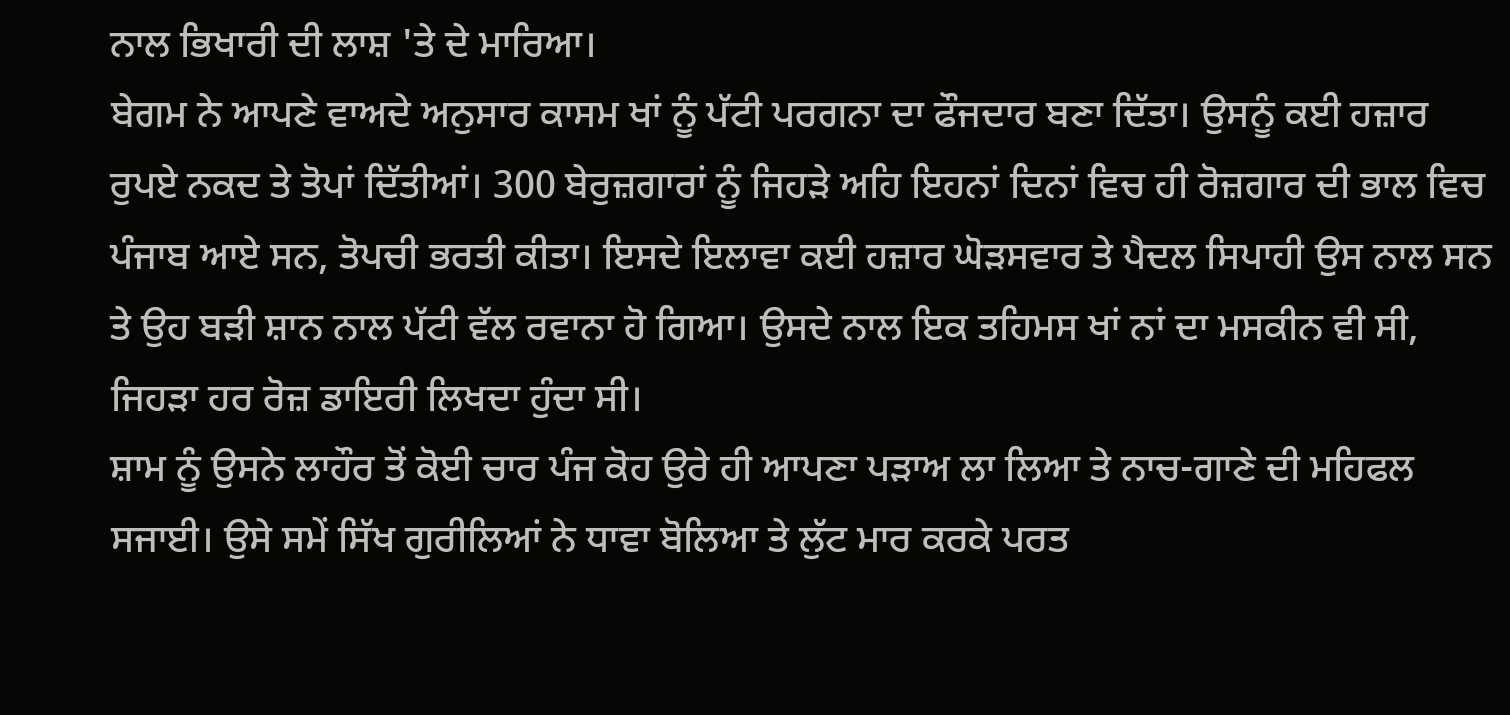ਨਾਲ ਭਿਖਾਰੀ ਦੀ ਲਾਸ਼ 'ਤੇ ਦੇ ਮਾਰਿਆ।
ਬੇਗਮ ਨੇ ਆਪਣੇ ਵਾਅਦੇ ਅਨੁਸਾਰ ਕਾਸਮ ਖਾਂ ਨੂੰ ਪੱਟੀ ਪਰਗਨਾ ਦਾ ਫੌਜਦਾਰ ਬਣਾ ਦਿੱਤਾ। ਉਸਨੂੰ ਕਈ ਹਜ਼ਾਰ ਰੁਪਏ ਨਕਦ ਤੇ ਤੋਪਾਂ ਦਿੱਤੀਆਂ। 300 ਬੇਰੁਜ਼ਗਾਰਾਂ ਨੂੰ ਜਿਹੜੇ ਅਹਿ ਇਹਨਾਂ ਦਿਨਾਂ ਵਿਚ ਹੀ ਰੋਜ਼ਗਾਰ ਦੀ ਭਾਲ ਵਿਚ ਪੰਜਾਬ ਆਏ ਸਨ, ਤੋਪਚੀ ਭਰਤੀ ਕੀਤਾ। ਇਸਦੇ ਇਲਾਵਾ ਕਈ ਹਜ਼ਾਰ ਘੋੜਸਵਾਰ ਤੇ ਪੈਦਲ ਸਿਪਾਹੀ ਉਸ ਨਾਲ ਸਨ ਤੇ ਉਹ ਬੜੀ ਸ਼ਾਨ ਨਾਲ ਪੱਟੀ ਵੱਲ ਰਵਾਨਾ ਹੋ ਗਿਆ। ਉਸਦੇ ਨਾਲ ਇਕ ਤਹਿਮਸ ਖਾਂ ਨਾਂ ਦਾ ਮਸਕੀਨ ਵੀ ਸੀ, ਜਿਹੜਾ ਹਰ ਰੋਜ਼ ਡਾਇਰੀ ਲਿਖਦਾ ਹੁੰਦਾ ਸੀ।
ਸ਼ਾਮ ਨੂੰ ਉਸਨੇ ਲਾਹੌਰ ਤੋਂ ਕੋਈ ਚਾਰ ਪੰਜ ਕੋਹ ਉਰੇ ਹੀ ਆਪਣਾ ਪੜਾਅ ਲਾ ਲਿਆ ਤੇ ਨਾਚ-ਗਾਣੇ ਦੀ ਮਹਿਫਲ ਸਜਾਈ। ਉਸੇ ਸਮੇਂ ਸਿੱਖ ਗੁਰੀਲਿਆਂ ਨੇ ਧਾਵਾ ਬੋਲਿਆ ਤੇ ਲੁੱਟ ਮਾਰ ਕਰਕੇ ਪਰਤ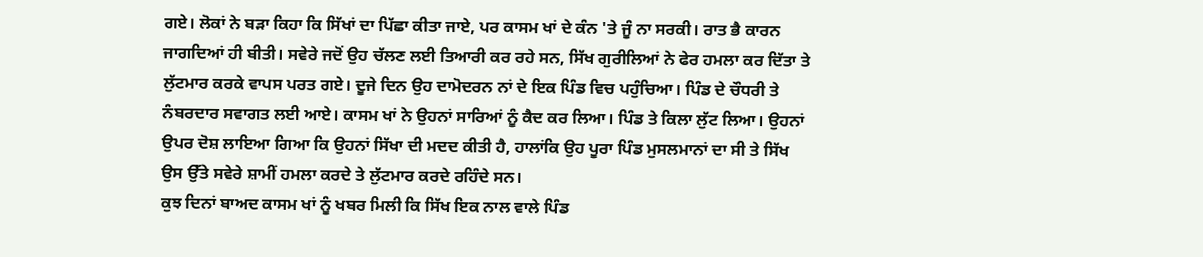ਗਏ। ਲੋਕਾਂ ਨੇ ਬੜਾ ਕਿਹਾ ਕਿ ਸਿੱਖਾਂ ਦਾ ਪਿੱਛਾ ਕੀਤਾ ਜਾਏ, ਪਰ ਕਾਸਮ ਖਾਂ ਦੇ ਕੰਨ 'ਤੇ ਜੂੰ ਨਾ ਸਰਕੀ। ਰਾਤ ਭੈ ਕਾਰਨ ਜਾਗਦਿਆਂ ਹੀ ਬੀਤੀ। ਸਵੇਰੇ ਜਦੋਂ ਉਹ ਚੱਲਣ ਲਈ ਤਿਆਰੀ ਕਰ ਰਹੇ ਸਨ, ਸਿੱਖ ਗੁਰੀਲਿਆਂ ਨੇ ਫੇਰ ਹਮਲਾ ਕਰ ਦਿੱਤਾ ਤੇ ਲੁੱਟਮਾਰ ਕਰਕੇ ਵਾਪਸ ਪਰਤ ਗਏ। ਦੂਜੇ ਦਿਨ ਉਹ ਦਾਮੋਦਰਨ ਨਾਂ ਦੇ ਇਕ ਪਿੰਡ ਵਿਚ ਪਹੁੰਚਿਆ। ਪਿੰਡ ਦੇ ਚੌਧਰੀ ਤੇ ਨੰਬਰਦਾਰ ਸਵਾਗਤ ਲਈ ਆਏ। ਕਾਸਮ ਖਾਂ ਨੇ ਉਹਨਾਂ ਸਾਰਿਆਂ ਨੂੰ ਕੈਦ ਕਰ ਲਿਆ। ਪਿੰਡ ਤੇ ਕਿਲਾ ਲੁੱਟ ਲਿਆ। ਉਹਨਾਂ ਉਪਰ ਦੋਸ਼ ਲਾਇਆ ਗਿਆ ਕਿ ਉਹਨਾਂ ਸਿੱਖਾ ਦੀ ਮਦਦ ਕੀਤੀ ਹੈ, ਹਾਲਾਂਕਿ ਉਹ ਪੂਰਾ ਪਿੰਡ ਮੁਸਲਮਾਨਾਂ ਦਾ ਸੀ ਤੇ ਸਿੱਖ ਉਸ ਉੱਤੇ ਸਵੇਰੇ ਸ਼ਾਮੀਂ ਹਮਲਾ ਕਰਦੇ ਤੇ ਲੁੱਟਮਾਰ ਕਰਦੇ ਰਹਿੰਦੇ ਸਨ।
ਕੁਝ ਦਿਨਾਂ ਬਾਅਦ ਕਾਸਮ ਖਾਂ ਨੂੰ ਖਬਰ ਮਿਲੀ ਕਿ ਸਿੱਖ ਇਕ ਨਾਲ ਵਾਲੇ ਪਿੰਡ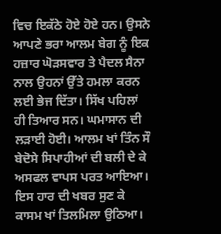ਵਿਚ ਇਕੱਠੇ ਹੋਏ ਹੋਏ ਹਨ। ਉਸਨੇ ਆਪਣੇ ਭਰਾ ਆਲਮ ਬੇਗ ਨੂੰ ਇਕ ਹਜ਼ਾਰ ਘੋੜਸਵਾਰ ਤੇ ਪੈਦਲ ਸੈਨਾ ਨਾਲ ਉਹਨਾਂ ਉੱਤੇ ਹਮਲਾ ਕਰਨ ਲਈ ਭੇਜ ਦਿੱਤਾ। ਸਿੱਖ ਪਹਿਲਾਂ ਹੀ ਤਿਆਰ ਸਨ। ਘਮਾਸਾਨ ਦੀ ਲੜਾਈ ਹੋਈ। ਆਲਮ ਖਾਂ ਤਿੰਨ ਸੌ ਬੇਦੋਸੇ ਸਿਪਾਹੀਆਂ ਦੀ ਬਲੀ ਦੇ ਕੇ ਅਸਫਲ ਵਾਪਸ ਪਰਤ ਆਇਆ।
ਇਸ ਹਾਰ ਦੀ ਖਬਰ ਸੁਣ ਕੇ ਕਾਸਮ ਖਾਂ ਤਿਲਮਿਲਾ ਉਠਿਆ।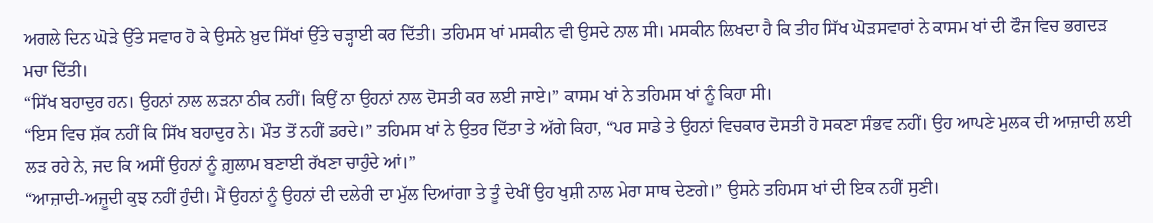ਅਗਲੇ ਦਿਨ ਘੋੜੇ ਉੱਤੇ ਸਵਾਰ ਹੋ ਕੇ ਉਸਨੇ ਖ਼ੁਦ ਸਿੱਖਾਂ ਉੱਤੇ ਚੜ੍ਹਾਈ ਕਰ ਦਿੱਤੀ। ਤਹਿਮਸ ਖਾਂ ਮਸਕੀਨ ਵੀ ਉਸਦੇ ਨਾਲ ਸੀ। ਮਸਕੀਨ ਲਿਖਦਾ ਹੈ ਕਿ ਤੀਹ ਸਿੱਖ ਘੋੜਸਵਾਰਾਂ ਨੇ ਕਾਸਮ ਖਾਂ ਦੀ ਫੌਜ ਵਿਚ ਭਗਦੜ ਮਚਾ ਦਿੱਤੀ।
“ਸਿੱਖ ਬਹਾਦੁਰ ਹਨ। ਉਹਨਾਂ ਨਾਲ ਲੜਨਾ ਠੀਕ ਨਹੀਂ। ਕਿਉਂ ਨਾ ਉਹਨਾਂ ਨਾਲ ਦੋਸਤੀ ਕਰ ਲਈ ਜਾਏ।” ਕਾਸਮ ਖਾਂ ਨੇ ਤਹਿਮਸ ਖਾਂ ਨੂੰ ਕਿਹਾ ਸੀ।
“ਇਸ ਵਿਚ ਸ਼ੱਕ ਨਹੀਂ ਕਿ ਸਿੱਖ ਬਹਾਦੁਰ ਨੇ। ਮੌਤ ਤੋਂ ਨਹੀਂ ਡਰਦੇ।” ਤਹਿਮਸ ਖਾਂ ਨੇ ਉਤਰ ਦਿੱਤਾ ਤੇ ਅੱਗੇ ਕਿਹਾ, “ਪਰ ਸਾਡੇ ਤੇ ਉਹਨਾਂ ਵਿਚਕਾਰ ਦੋਸਤੀ ਹੋ ਸਕਣਾ ਸੰਭਵ ਨਹੀਂ। ਉਹ ਆਪਣੇ ਮੁਲਕ ਦੀ ਆਜ਼ਾਦੀ ਲਈ ਲੜ ਰਹੇ ਨੇ, ਜਦ ਕਿ ਅਸੀਂ ਉਹਨਾਂ ਨੂੰ ਗ਼ੁਲਾਮ ਬਣਾਈ ਰੱਖਣਾ ਚਾਹੁੰਦੇ ਆਂ।”
“ਆਜ਼ਾਦੀ-ਅਜ਼ੂਦੀ ਕੁਝ ਨਹੀਂ ਹੁੰਦੀ। ਮੈਂ ਉਹਨਾਂ ਨੂੰ ਉਹਨਾਂ ਦੀ ਦਲੇਰੀ ਦਾ ਮੁੱਲ ਦਿਆਂਗਾ ਤੇ ਤੂੰ ਦੇਖੀਂ ਉਹ ਖੁਸ਼ੀ ਨਾਲ ਮੇਰਾ ਸਾਥ ਦੇਣਗੇ।” ਉਸਨੇ ਤਹਿਮਸ ਖਾਂ ਦੀ ਇਕ ਨਹੀਂ ਸੁਣੀ।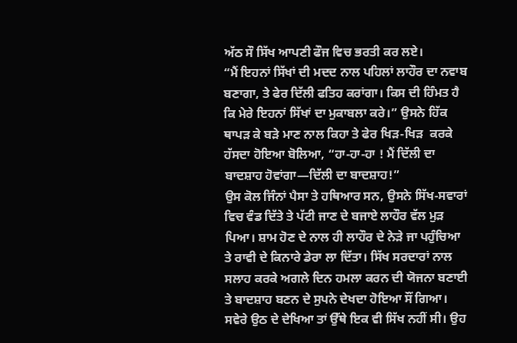ਅੱਠ ਸੌ ਸਿੱਖ ਆਪਣੀ ਫੌਜ ਵਿਚ ਭਰਤੀ ਕਰ ਲਏ।
“ਮੈਂ ਇਹਨਾਂ ਸਿੱਖਾਂ ਦੀ ਮਦਦ ਨਾਲ ਪਹਿਲਾਂ ਲਾਹੌਰ ਦਾ ਨਵਾਬ ਬਣਾਗਾ, ਤੇ ਫੇਰ ਦਿੱਲੀ ਫਤਿਹ ਕਰਾਂਗਾ। ਕਿਸ ਦੀ ਹਿੰਮਤ ਹੈ ਕਿ ਮੇਰੇ ਇਹਨਾਂ ਸਿੱਖਾਂ ਦਾ ਮੁਕਾਬਲਾ ਕਰੇ।” ਉਸਨੇ ਹਿੱਕ ਥਾਪੜ ਕੇ ਬੜੇ ਮਾਣ ਨਾਲ ਕਿਹਾ ਤੇ ਫੇਰ ਖਿੜ-ਖਿੜ  ਕਰਕੇ ਹੱਸਦਾ ਹੋਇਆ ਬੋਲਿਆ, “ਹਾ-ਹਾ-ਹਾ ! ਮੈਂ ਦਿੱਲੀ ਦਾ ਬਾਦਸ਼ਾਹ ਹੋਵਾਂਗਾ—ਦਿੱਲੀ ਦਾ ਬਾਦਸ਼ਾਹ!”
ਉਸ ਕੋਲ ਜਿੰਨਾਂ ਪੈਸਾ ਤੇ ਹਥਿਆਰ ਸਨ, ਉਸਨੇ ਸਿੱਖ-ਸਵਾਰਾਂ ਵਿਚ ਵੰਡ ਦਿੱਤੇ ਤੇ ਪੱਟੀ ਜਾਣ ਦੇ ਬਜਾਏ ਲਾਹੌਰ ਵੱਲ ਮੁੜ ਪਿਆ। ਸ਼ਾਮ ਹੋਣ ਦੇ ਨਾਲ ਹੀ ਲਾਹੌਰ ਦੇ ਨੇੜੇ ਜਾ ਪਹੁੰਚਿਆ ਤੇ ਰਾਵੀ ਦੇ ਕਿਨਾਰੇ ਡੇਰਾ ਲਾ ਦਿੱਤਾ। ਸਿੱਖ ਸਰਦਾਰਾਂ ਨਾਲ ਸਲਾਹ ਕਰਕੇ ਅਗਲੇ ਦਿਨ ਹਮਲਾ ਕਰਨ ਦੀ ਯੋਜਨਾ ਬਣਾਈ ਤੇ ਬਾਦਸ਼ਾਹ ਬਣਨ ਦੇ ਸੁਪਨੇ ਦੇਖਦਾ ਹੋਇਆ ਸੌਂ ਗਿਆ। ਸਵੇਰੇ ਉਠ ਦੇ ਦੇਖਿਆ ਤਾਂ ਉੱਥੇ ਇਕ ਵੀ ਸਿੱਖ ਨਹੀਂ ਸੀ। ਉਹ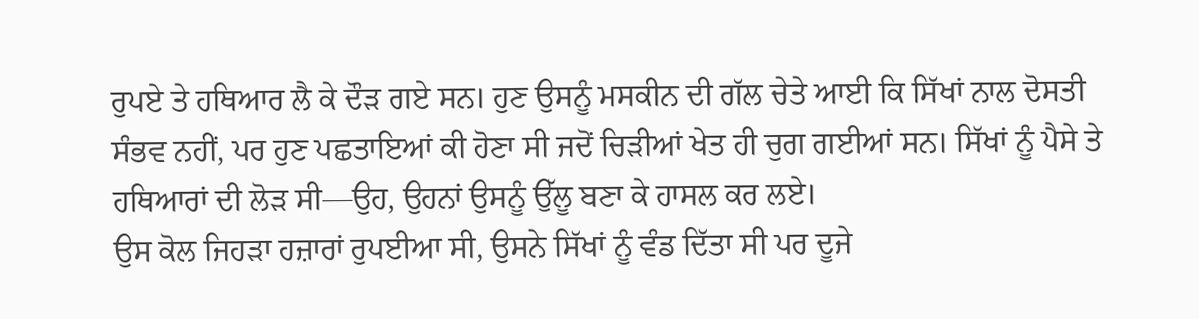ਰੁਪਏ ਤੇ ਹਥਿਆਰ ਲੈ ਕੇ ਦੌੜ ਗਏ ਸਨ। ਹੁਣ ਉਸਨੂੰ ਮਸਕੀਨ ਦੀ ਗੱਲ ਚੇਤੇ ਆਈ ਕਿ ਸਿੱਖਾਂ ਨਾਲ ਦੋਸਤੀ ਸੰਭਵ ਨਹੀਂ, ਪਰ ਹੁਣ ਪਛਤਾਇਆਂ ਕੀ ਹੋਣਾ ਸੀ ਜਦੋਂ ਚਿੜੀਆਂ ਖੇਤ ਹੀ ਚੁਗ ਗਈਆਂ ਸਨ। ਸਿੱਖਾਂ ਨੂੰ ਪੈਸੇ ਤੇ ਹਥਿਆਰਾਂ ਦੀ ਲੋੜ ਸੀ—ਉਹ, ਉਹਨਾਂ ਉਸਨੂੰ ਉੱਲੂ ਬਣਾ ਕੇ ਹਾਸਲ ਕਰ ਲਏ।
ਉਸ ਕੋਲ ਜਿਹੜਾ ਹਜ਼ਾਰਾਂ ਰੁਪਈਆ ਸੀ, ਉਸਨੇ ਸਿੱਖਾਂ ਨੂੰ ਵੰਡ ਦਿੱਤਾ ਸੀ ਪਰ ਦੂਜੇ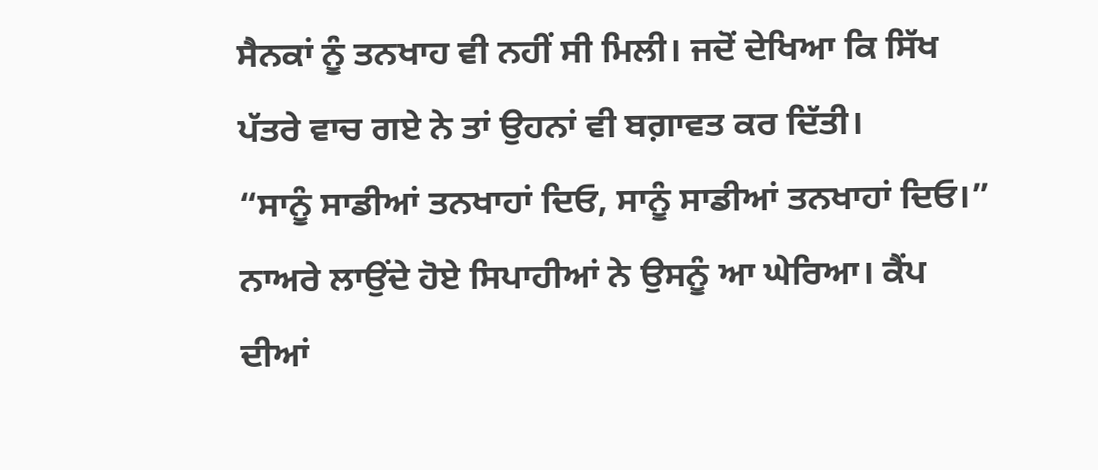ਸੈਨਕਾਂ ਨੂੰ ਤਨਖਾਹ ਵੀ ਨਹੀਂ ਸੀ ਮਿਲੀ। ਜਦੋਂ ਦੇਖਿਆ ਕਿ ਸਿੱਖ ਪੱਤਰੇ ਵਾਚ ਗਏ ਨੇ ਤਾਂ ਉਹਨਾਂ ਵੀ ਬਗ਼ਾਵਤ ਕਰ ਦਿੱਤੀ।
“ਸਾਨੂੰ ਸਾਡੀਆਂ ਤਨਖਾਹਾਂ ਦਿਓ, ਸਾਨੂੰ ਸਾਡੀਆਂ ਤਨਖਾਹਾਂ ਦਿਓ।” ਨਾਅਰੇ ਲਾਉਂਦੇ ਹੋਏ ਸਿਪਾਹੀਆਂ ਨੇ ਉਸਨੂੰ ਆ ਘੇਰਿਆ। ਕੈਂਪ ਦੀਆਂ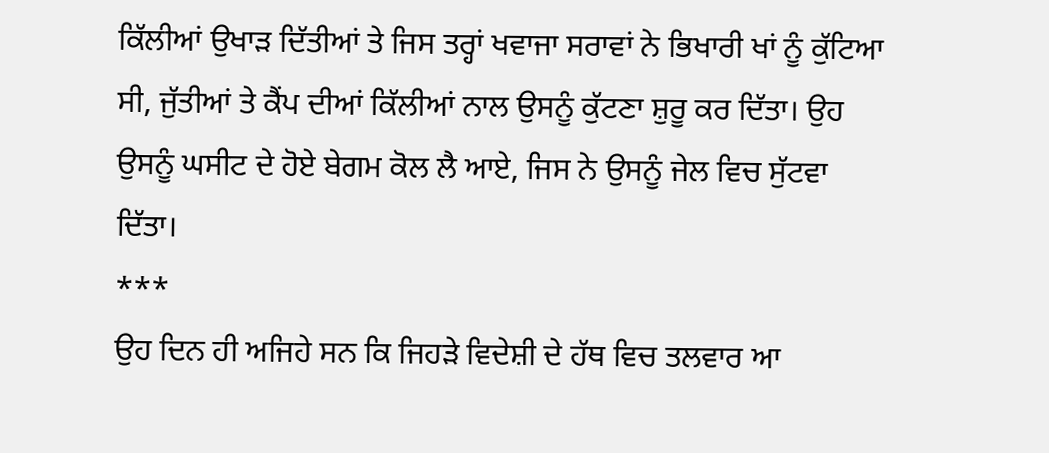ਕਿੱਲੀਆਂ ਉਖਾੜ ਦਿੱਤੀਆਂ ਤੇ ਜਿਸ ਤਰ੍ਹਾਂ ਖਵਾਜਾ ਸਰਾਵਾਂ ਨੇ ਭਿਖਾਰੀ ਖਾਂ ਨੂੰ ਕੁੱਟਿਆ ਸੀ, ਜੁੱਤੀਆਂ ਤੇ ਕੈਂਪ ਦੀਆਂ ਕਿੱਲੀਆਂ ਨਾਲ ਉਸਨੂੰ ਕੁੱਟਣਾ ਸ਼ੁਰੂ ਕਰ ਦਿੱਤਾ। ਉਹ ਉਸਨੂੰ ਘਸੀਟ ਦੇ ਹੋਏ ਬੇਗਮ ਕੋਲ ਲੈ ਆਏ, ਜਿਸ ਨੇ ਉਸਨੂੰ ਜੇਲ ਵਿਚ ਸੁੱਟਵਾ ਦਿੱਤਾ।
***
ਉਹ ਦਿਨ ਹੀ ਅਜਿਹੇ ਸਨ ਕਿ ਜਿਹੜੇ ਵਿਦੇਸ਼ੀ ਦੇ ਹੱਥ ਵਿਚ ਤਲਵਾਰ ਆ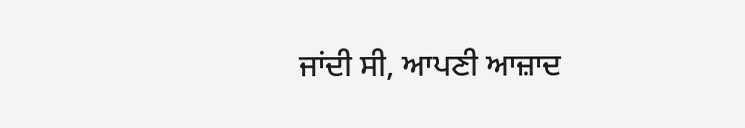ਜਾਂਦੀ ਸੀ, ਆਪਣੀ ਆਜ਼ਾਦ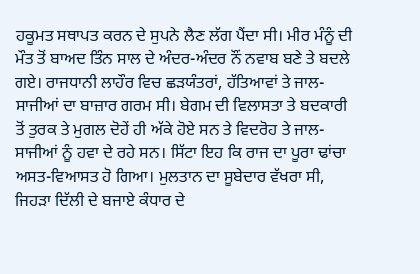ਹਕੂਮਤ ਸਥਾਪਤ ਕਰਨ ਦੇ ਸੁਪਨੇ ਲੈਣ ਲੱਗ ਪੈਂਦਾ ਸੀ। ਮੀਰ ਮੰਨੂੰ ਦੀ ਮੌਤ ਤੋਂ ਬਾਅਦ ਤਿੰਨ ਸਾਲ ਦੇ ਅੰਦਰ-ਅੰਦਰ ਨੌਂ ਨਵਾਬ ਬਣੇ ਤੇ ਬਦਲੇ ਗਏ। ਰਾਜਧਾਨੀ ਲਾਹੌਰ ਵਿਚ ਛੜਯੰਤਰਾਂ, ਹੱਤਿਆਵਾਂ ਤੇ ਜਾਲ-ਸਾਜੀਆਂ ਦਾ ਬਾਜ਼ਾਰ ਗਰਮ ਸੀ। ਬੇਗਮ ਦੀ ਵਿਲਾਸਤਾ ਤੇ ਬਦਕਾਰੀ ਤੋਂ ਤੁਰਕ ਤੇ ਮੁਗਲ ਦੋਹੇਂ ਹੀ ਅੱਕੇ ਹੋਏ ਸਨ ਤੇ ਵਿਦਰੋਹ ਤੇ ਜਾਲ-ਸਾਜੀਆਂ ਨੂੰ ਹਵਾ ਦੇ ਰਹੇ ਸਨ। ਸਿੱਟਾ ਇਹ ਕਿ ਰਾਜ ਦਾ ਪੂਰਾ ਢਾਂਚਾ ਅਸਤ-ਵਿਆਸਤ ਹੋ ਗਿਆ। ਮੁਲਤਾਨ ਦਾ ਸੂਬੇਦਾਰ ਵੱਖਰਾ ਸੀ, ਜਿਹੜਾ ਦਿੱਲੀ ਦੇ ਬਜਾਏ ਕੰਧਾਰ ਦੇ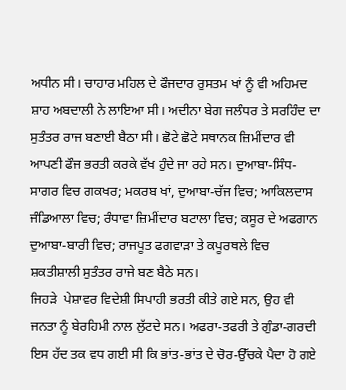ਅਧੀਨ ਸੀ। ਚਾਹਾਰ ਮਹਿਲ ਦੇ ਫੌਜਦਾਰ ਰੁਸਤਮ ਖਾਂ ਨੂੰ ਵੀ ਅਹਿਮਦ ਸ਼ਾਹ ਅਬਦਾਲੀ ਨੇ ਲਾਇਆ ਸੀ। ਅਦੀਨਾ ਬੇਗ ਜਲੰਧਰ ਤੇ ਸਰਹਿੰਦ ਦਾ ਸੁਤੰਤਰ ਰਾਜ ਬਣਾਈ ਬੈਠਾ ਸੀ। ਛੋਟੇ ਛੋਟੇ ਸਥਾਨਕ ਜ਼ਿਮੀਂਦਾਰ ਵੀ ਆਪਣੀ ਫੌਜ ਭਰਤੀ ਕਰਕੇ ਵੱਖ ਹੁੰਦੇ ਜਾ ਰਹੇ ਸਨ। ਦੁਆਬਾ-ਸਿੰਧ-ਸਾਗਰ ਵਿਚ ਗਕਖਰ; ਮਕਰਬ ਖਾਂ, ਦੁਆਬਾ-ਚੱਜ ਵਿਚ; ਆਕਿਲਦਾਸ ਜੰਡਿਆਲਾ ਵਿਚ; ਰੰਧਾਵਾ ਜ਼ਿਮੀਂਦਾਰ ਬਟਾਲਾ ਵਿਚ; ਕਸੂਰ ਦੇ ਅਫਗਾਨ ਦੁਆਬਾ-ਬਾਰੀ ਵਿਚ; ਰਾਜਪੂਤ ਫਗਵਾੜਾ ਤੇ ਕਪੂਰਥਲੇ ਵਿਚ ਸ਼ਕਤੀਸ਼ਾਲੀ ਸੁਤੰਤਰ ਰਾਜੇ ਬਣ ਬੈਠੇ ਸਨ।
ਜਿਹੜੇ  ਪੇਸ਼ਾਵਰ ਵਿਦੇਸ਼ੀ ਸਿਪਾਹੀ ਭਰਤੀ ਕੀਤੇ ਗਏ ਸਨ, ਉਹ ਵੀ ਜਨਤਾ ਨੂੰ ਬੇਰਹਿਮੀ ਨਾਲ ਲੁੱਟਦੇ ਸਨ। ਅਫਰਾ-ਤਫਰੀ ਤੇ ਗੁੰਡਾ-ਗਰਦੀ ਇਸ ਹੱਦ ਤਕ ਵਧ ਗਈ ਸੀ ਕਿ ਭਾਂਤ-ਭਾਂਤ ਦੇ ਚੋਰ-ਉੱਚਕੇ ਪੈਦਾ ਹੋ ਗਏ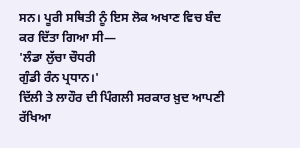ਸਨ। ਪੂਰੀ ਸਥਿਤੀ ਨੂੰ ਇਸ ਲੋਕ ਅਖਾਣ ਵਿਚ ਬੰਦ ਕਰ ਦਿੱਤਾ ਗਿਆ ਸੀ—
'ਲੰਡਾ ਲੁੱਚਾ ਚੌਧਰੀ
ਗੁੰਡੀ ਰੰਨ ਪ੍ਰਧਾਨ।'
ਦਿੱਲੀ ਤੇ ਲਾਹੌਰ ਦੀ ਪਿੰਗਲੀ ਸਰਕਾਰ ਖ਼ੁਦ ਆਪਣੀ ਰੱਖਿਆ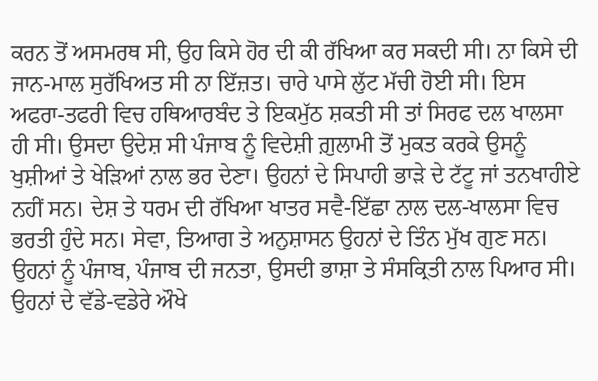ਕਰਨ ਤੋਂ ਅਸਮਰਥ ਸੀ, ਉਹ ਕਿਸੇ ਹੋਰ ਦੀ ਕੀ ਰੱਖਿਆ ਕਰ ਸਕਦੀ ਸੀ। ਨਾ ਕਿਸੇ ਦੀ ਜਾਨ-ਮਾਲ ਸੁਰੱਖਿਅਤ ਸੀ ਨਾ ਇੱਜ਼ਤ। ਚਾਰੇ ਪਾਸੇ ਲੁੱਟ ਮੱਚੀ ਹੋਈ ਸੀ। ਇਸ ਅਫਰਾ-ਤਫਰੀ ਵਿਚ ਹਥਿਆਰਬੰਦ ਤੇ ਇਕਮੁੱਠ ਸ਼ਕਤੀ ਸੀ ਤਾਂ ਸਿਰਫ ਦਲ ਖਾਲਸਾ ਹੀ ਸੀ। ਉਸਦਾ ਉਦੇਸ਼ ਸੀ ਪੰਜਾਬ ਨੂੰ ਵਿਦੇਸ਼ੀ ਗ਼ੁਲਾਮੀ ਤੋਂ ਮੁਕਤ ਕਰਕੇ ਉਸਨੂੰ ਖੁਸ਼ੀਆਂ ਤੇ ਖੇੜਿਆਂ ਨਾਲ ਭਰ ਦੇਣਾ। ਉਹਨਾਂ ਦੇ ਸਿਪਾਹੀ ਭਾੜੇ ਦੇ ਟੱਟੂ ਜਾਂ ਤਨਖਾਹੀਏ ਨਹੀਂ ਸਨ। ਦੇਸ਼ ਤੇ ਧਰਮ ਦੀ ਰੱਖਿਆ ਖਾਤਰ ਸਵੈ-ਇੱਛਾ ਨਾਲ ਦਲ-ਖਾਲਸਾ ਵਿਚ ਭਰਤੀ ਹੁੰਦੇ ਸਨ। ਸੇਵਾ, ਤਿਆਗ ਤੇ ਅਨੁਸ਼ਾਸਨ ਉਹਨਾਂ ਦੇ ਤਿੰਨ ਮੁੱਖ ਗੁਣ ਸਨ। ਉਹਨਾਂ ਨੂੰ ਪੰਜਾਬ, ਪੰਜਾਬ ਦੀ ਜਨਤਾ, ਉਸਦੀ ਭਾਸ਼ਾ ਤੇ ਸੰਸਕ੍ਰਿਤੀ ਨਾਲ ਪਿਆਰ ਸੀ। ਉਹਨਾਂ ਦੇ ਵੱਡੇ-ਵਡੇਰੇ ਔਖੇ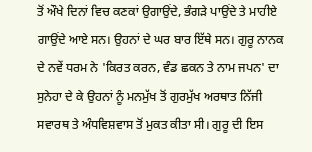ਤੋਂ ਔਖੇ ਦਿਨਾਂ ਵਿਚ ਕਣਕਾਂ ਉਗਾਉਂਦੇ, ਭੰਗੜੇ ਪਾਉਂਦੇ ਤੇ ਮਾਹੀਏ ਗਾਉਂਦੇ ਆਏ ਸਨ। ਉਹਨਾਂ ਦੇ ਘਰ ਬਾਰ ਇੱਥੇ ਸਨ। ਗੁਰੂ ਨਾਨਕ ਦੇ ਨਵੇਂ ਧਰਮ ਨੇ 'ਕਿਰਤ ਕਰਨ, ਵੰਡ ਛਕਨ ਤੇ ਨਾਮ ਜਪਨ' ਦਾ ਸੁਨੇਹਾ ਦੇ ਕੇ ਉਹਨਾਂ ਨੂੰ ਮਨਮੁੱਖ ਤੋਂ ਗੁਰਮੁੱਖ ਅਰਥਾਤ ਨਿੱਜੀ ਸਵਾਰਥ ਤੇ ਅੰਧਵਿਸ਼ਵਾਸ ਤੋਂ ਮੁਕਤ ਕੀਤਾ ਸੀ। ਗੁਰੂ ਦੀ ਇਸ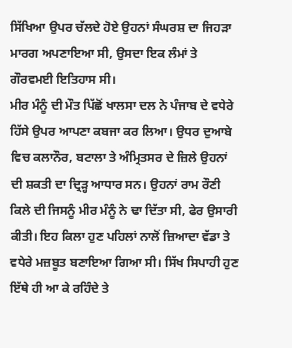ਸਿੱਖਿਆ ਉਪਰ ਚੱਲਦੇ ਹੋਏ ਉਹਨਾਂ ਸੰਘਰਸ਼ ਦਾ ਜਿਹੜਾ ਮਾਰਗ ਅਪਣਾਇਆ ਸੀ, ਉਸਦਾ ਇਕ ਲੰਮਾਂ ਤੇ ਗੌਰਵਮਈ ਇਤਿਹਾਸ ਸੀ।
ਮੀਰ ਮੰਨੂੰ ਦੀ ਮੌਤ ਪਿੱਛੋਂ ਖਾਲਸਾ ਦਲ ਨੇ ਪੰਜਾਬ ਦੇ ਵਧੇਰੇ ਹਿੱਸੇ ਉਪਰ ਆਪਣਾ ਕਬਜਾ ਕਰ ਲਿਆ। ਉਧਰ ਦੁਆਬੇ ਵਿਚ ਕਲਾਨੌਰ, ਬਟਾਲਾ ਤੇ ਅੰਮ੍ਰਿਤਸਰ ਦੇ ਜ਼ਿਲੇ ਉਹਨਾਂ ਦੀ ਸ਼ਕਤੀ ਦਾ ਦ੍ਰਿੜ੍ਹ ਆਧਾਰ ਸਨ। ਉਹਨਾਂ ਰਾਮ ਰੌਣੀ ਕਿਲੇ ਦੀ ਜਿਸਨੂੰ ਮੀਰ ਮੰਨੂੰ ਨੇ ਢਾ ਦਿੱਤਾ ਸੀ, ਫੇਰ ਉਸਾਰੀ ਕੀਤੀ। ਇਹ ਕਿਲਾ ਹੁਣ ਪਹਿਲਾਂ ਨਾਲੋਂ ਜ਼ਿਆਦਾ ਵੱਡਾ ਤੇ ਵਧੇਰੇ ਮਜ਼ਬੂਤ ਬਣਾਇਆ ਗਿਆ ਸੀ। ਸਿੱਖ ਸਿਪਾਹੀ ਹੁਣ ਇੱਥੇ ਹੀ ਆ ਕੇ ਰਹਿੰਦੇ ਤੇ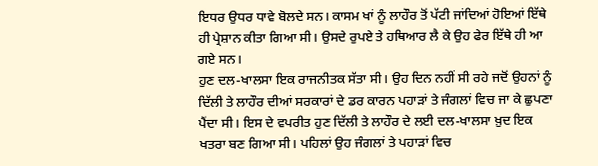ਇਧਰ ਉਧਰ ਧਾਵੇ ਬੋਲਦੇ ਸਨ। ਕਾਸਮ ਖਾਂ ਨੂੰ ਲਾਹੌਰ ਤੋਂ ਪੱਟੀ ਜਾਂਦਿਆਂ ਹੋਇਆਂ ਇੱਥੇ ਹੀ ਪ੍ਰੇਸ਼ਾਨ ਕੀਤਾ ਗਿਆ ਸੀ। ਉਸਦੇ ਰੁਪਏ ਤੇ ਹਥਿਆਰ ਲੈ ਕੇ ਉਹ ਫੇਰ ਇੱਥੇ ਹੀ ਆ ਗਏ ਸਨ।
ਹੁਣ ਦਲ-ਖਾਲਸਾ ਇਕ ਰਾਜਨੀਤਕ ਸੱਤਾ ਸੀ। ਉਹ ਦਿਨ ਨਹੀਂ ਸੀ ਰਹੇ ਜਦੋਂ ਉਹਨਾਂ ਨੂੰ ਦਿੱਲੀ ਤੇ ਲਾਹੌਰ ਦੀਆਂ ਸਰਕਾਰਾਂ ਦੇ ਡਰ ਕਾਰਨ ਪਹਾੜਾਂ ਤੇ ਜੰਗਲਾਂ ਵਿਚ ਜਾ ਕੇ ਛੁਪਣਾ ਪੈਂਦਾ ਸੀ। ਇਸ ਦੇ ਵਪਰੀਤ ਹੁਣ ਦਿੱਲੀ ਤੇ ਲਾਹੌਰ ਦੇ ਲਈ ਦਲ-ਖਾਲਸਾ ਖ਼ੁਦ ਇਕ ਖਤਰਾ ਬਣ ਗਿਆ ਸੀ। ਪਹਿਲਾਂ ਉਹ ਜੰਗਲਾਂ ਤੇ ਪਹਾੜਾਂ ਵਿਚ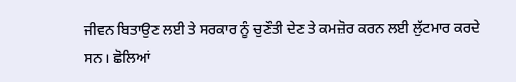ਜੀਵਨ ਬਿਤਾਉਣ ਲਈ ਤੇ ਸਰਕਾਰ ਨੂੰ ਚੁਣੌਤੀ ਦੇਣ ਤੇ ਕਮਜ਼ੋਰ ਕਰਨ ਲਈ ਲੁੱਟਮਾਰ ਕਰਦੇ ਸਨ। ਛੋਲਿਆਂ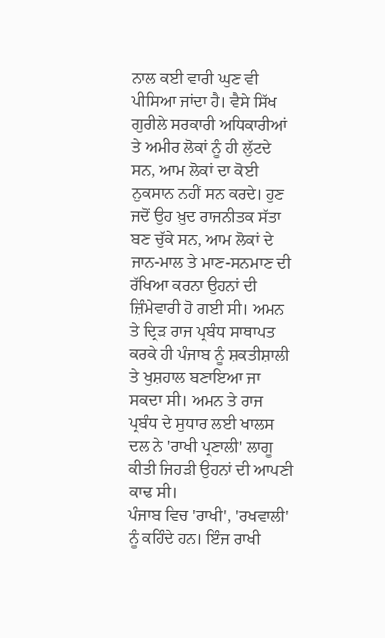ਨਾਲ ਕਈ ਵਾਰੀ ਘੁਣ ਵੀ ਪੀਸਿਆ ਜਾਂਦਾ ਹੈ। ਵੈਸੇ ਸਿੱਖ ਗੁਰੀਲੇ ਸਰਕਾਰੀ ਅਧਿਕਾਰੀਆਂ ਤੇ ਅਮੀਰ ਲੋਕਾਂ ਨੂੰ ਹੀ ਲੁੱਟਦੇ ਸਨ, ਆਮ ਲੋਕਾਂ ਦਾ ਕੋਈ ਨੁਕਸਾਨ ਨਹੀਂ ਸਨ ਕਰਦੇ। ਹੁਣ ਜਦੋਂ ਉਹ ਖ਼ੁਦ ਰਾਜਨੀਤਕ ਸੱਤਾ ਬਣ ਚੁੱਕੇ ਸਨ, ਆਮ ਲੋਕਾਂ ਦੇ ਜਾਨ-ਮਾਲ ਤੇ ਮਾਣ-ਸਨਮਾਣ ਦੀ ਰੱਖਿਆ ਕਰਨਾ ਉਹਨਾਂ ਦੀ ਜ਼ਿੰਮੇਵਾਰੀ ਹੋ ਗਈ ਸੀ। ਅਮਨ ਤੇ ਦ੍ਰਿੜ ਰਾਜ ਪ੍ਰਬੰਧ ਸਾਥਾਪਤ ਕਰਕੇ ਹੀ ਪੰਜਾਬ ਨੂੰ ਸ਼ਕਤੀਸ਼ਾਲੀ ਤੇ ਖੁਸ਼ਹਾਲ ਬਣਾਇਆ ਜਾ ਸਕਦਾ ਸੀ। ਅਮਨ ਤੇ ਰਾਜ ਪ੍ਰਬੰਧ ਦੇ ਸੁਧਾਰ ਲਈ ਖਾਲਸ ਦਲ ਨੇ 'ਰਾਖੀ ਪ੍ਰਣਾਲੀ' ਲਾਗੂ ਕੀਤੀ ਜਿਹੜੀ ਉਹਨਾਂ ਦੀ ਆਪਣੀ ਕਾਢ ਸੀ।
ਪੰਜਾਬ ਵਿਚ 'ਰਾਖੀ', 'ਰਖਵਾਲੀ' ਨੂੰ ਕਹਿੰਦੇ ਹਨ। ਇੰਜ ਰਾਖੀ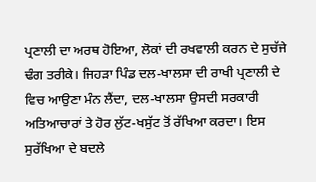ਪ੍ਰਣਾਲੀ ਦਾ ਅਰਥ ਹੋਇਆ, ਲੋਕਾਂ ਦੀ ਰਖਵਾਲੀ ਕਰਨ ਦੇ ਸੁਚੱਜੇ ਢੰਗ ਤਰੀਕੇ। ਜਿਹੜਾ ਪਿੰਡ ਦਲ-ਖਾਲਸਾ ਦੀ ਰਾਖੀ ਪ੍ਰਣਾਲੀ ਦੇ ਵਿਚ ਆਉਣਾ ਮੰਨ ਲੈਂਦਾ, ਦਲ-ਖਾਲਸਾ ਉਸਦੀ ਸਰਕਾਰੀ ਅਤਿਆਚਾਰਾਂ ਤੇ ਹੋਰ ਲੁੱਟ-ਖਸੁੱਟ ਤੋਂ ਰੱਖਿਆ ਕਰਦਾ। ਇਸ ਸੁਰੱਖਿਆ ਦੇ ਬਦਲੇ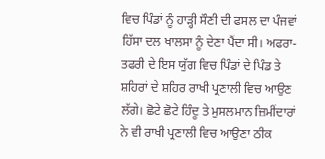ਵਿਚ ਪਿੰਡਾਂ ਨੂੰ ਹਾੜ੍ਹੀ ਸੌਣੀ ਦੀ ਫਸਲ ਦਾ ਪੰਜਵਾਂ ਹਿੱਸਾ ਦਲ ਖਾਲਸਾ ਨੂੰ ਦੇਣਾ ਪੈਂਦਾ ਸੀ। ਅਫਰਾ-ਤਫਰੀ ਦੇ ਇਸ ਯੁੱਗ ਵਿਚ ਪਿੰਡਾਂ ਦੇ ਪਿੰਡ ਤੇ ਸ਼ਹਿਰਾਂ ਦੇ ਸ਼ਹਿਰ ਰਾਖੀ ਪ੍ਰਣਾਲੀ ਵਿਚ ਆਉਣ ਲੱਗੇ। ਛੋਟੇ ਛੋਟੇ ਹਿੰਦੂ ਤੇ ਮੁਸਲਮਾਨ ਜ਼ਿਮੀਂਦਾਰਾਂ ਨੇ ਵੀ ਰਾਖੀ ਪ੍ਰਣਾਲੀ ਵਿਚ ਆਉਣਾ ਠੀਕ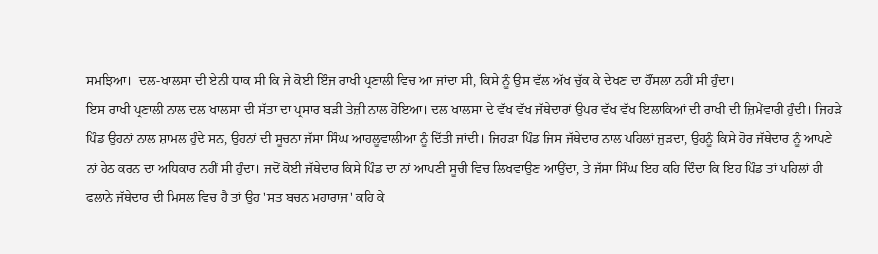ਸਮਝਿਆ।  ਦਲ-ਖਾਲਸਾ ਦੀ ਏਨੀ ਧਾਕ ਸੀ ਕਿ ਜੇ ਕੋਈ ਇੰਜ ਰਾਖੀ ਪ੍ਰਣਾਲੀ ਵਿਚ ਆ ਜਾਂਦਾ ਸੀ, ਕਿਸੇ ਨੂੰ ਉਸ ਵੱਲ ਅੱਖ ਚੁੱਕ ਕੇ ਦੇਖਣ ਦਾ ਹੌਂਸਲਾ ਨਹੀਂ ਸੀ ਹੁੰਦਾ।
ਇਸ ਰਾਖੀ ਪ੍ਰਣਾਲੀ ਨਾਲ ਦਲ ਖਾਲਸਾ ਦੀ ਸੱਤਾ ਦਾ ਪ੍ਰਸਾਰ ਬੜੀ ਤੇਜ਼ੀ ਨਾਲ ਹੋਇਆ। ਦਲ ਖਾਲਸਾ ਦੇ ਵੱਖ ਵੱਖ ਜੱਥੇਦਾਰਾਂ ਉਪਰ ਵੱਖ ਵੱਖ ਇਲਾਕਿਆਂ ਦੀ ਰਾਖੀ ਦੀ ਜ਼ਿਮੇਂਵਾਰੀ ਹੁੰਦੀ। ਜਿਹੜੇ ਪਿੰਡ ਉਹਨਾਂ ਨਾਲ ਸ਼ਾਮਲ ਹੁੰਦੇ ਸਨ, ਉਹਨਾਂ ਦੀ ਸੂਚਨਾ ਜੱਸਾ ਸਿੰਘ ਆਹਲੂਵਾਲੀਆ ਨੂੰ ਦਿੱਤੀ ਜਾਂਦੀ। ਜਿਹੜਾ ਪਿੰਡ ਜਿਸ ਜੱਥੇਦਾਰ ਨਾਲ ਪਹਿਲਾਂ ਜੁੜਦਾ, ਉਹਨੂੰ ਕਿਸੇ ਹੋਰ ਜੱਥੇਦਾਰ ਨੂੰ ਆਪਣੇ ਨਾਂ ਹੇਠ ਕਰਨ ਦਾ ਅਧਿਕਾਰ ਨਹੀਂ ਸੀ ਹੁੰਦਾ। ਜਦੋਂ ਕੋਈ ਜੱਥੇਦਾਰ ਕਿਸੇ ਪਿੰਡ ਦਾ ਨਾਂ ਆਪਣੀ ਸੂਚੀ ਵਿਚ ਲਿਖਵਾਉਣ ਆਉਂਦਾ, ਤੇ ਜੱਸਾ ਸਿੰਘ ਇਹ ਕਹਿ ਦਿੰਦਾ ਕਿ ਇਹ ਪਿੰਡ ਤਾਂ ਪਹਿਲਾਂ ਹੀ ਫਲਾਨੇ ਜੱਥੇਦਾਰ ਦੀ ਮਿਸਲ ਵਿਚ ਹੈ ਤਾਂ ਉਹ 'ਸਤ ਬਚਨ ਮਹਾਰਾਜ' ਕਹਿ ਕੇ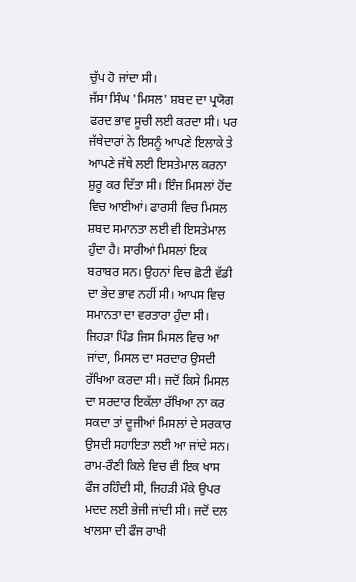ਚੁੱਪ ਹੋ ਜਾਂਦਾ ਸੀ।
ਜੱਸਾ ਸਿੰਘ 'ਮਿਸਲ' ਸ਼ਬਦ ਦਾ ਪ੍ਰਯੋਗ ਫਰਦ ਭਾਵ ਸੂਚੀ ਲਈ ਕਰਦਾ ਸੀ। ਪਰ ਜੱਥੇਦਾਰਾਂ ਨੇ ਇਸਨੂੰ ਆਪਣੇ ਇਲਾਕੇ ਤੇ ਆਪਣੇ ਜੱਥੇ ਲਈ ਇਸਤੇਮਾਲ ਕਰਨਾ ਸ਼ੁਰੂ ਕਰ ਦਿੱਤਾ ਸੀ। ਇੰਜ ਮਿਸਲਾਂ ਹੋਂਦ ਵਿਚ ਆਈਆਂ। ਫਾਰਸੀ ਵਿਚ ਮਿਸਲ ਸ਼ਬਦ ਸਮਾਨਤਾ ਲਈ ਵੀ ਇਸਤੇਮਾਲ ਹੁੰਦਾ ਹੈ। ਸਾਰੀਆਂ ਮਿਸਲਾਂ ਇਕ ਬਰਾਬਰ ਸਨ। ਉਹਨਾਂ ਵਿਚ ਛੋਟੀ ਵੱਡੀ ਦਾ ਭੇਦ ਭਾਵ ਨਹੀਂ ਸੀ। ਆਪਸ ਵਿਚ ਸਮਾਨਤਾ ਦਾ ਵਰਤਾਰਾ ਹੁੰਦਾ ਸੀ।
ਜਿਹੜਾ ਪਿੰਡ ਜਿਸ ਮਿਸਲ ਵਿਚ ਆ ਜਾਂਦਾ, ਮਿਸਲ ਦਾ ਸਰਦਾਰ ਉਸਦੀ ਰੱਖਿਆ ਕਰਦਾ ਸੀ। ਜਦੋਂ ਕਿਸੇ ਮਿਸਲ ਦਾ ਸਰਦਾਰ ਇਕੱਲਾ ਰੱਖਿਆ ਨਾ ਕਰ ਸਕਦਾ ਤਾਂ ਦੂਜੀਆਂ ਮਿਸਲਾਂ ਦੇ ਸਰਕਾਰ ਉਸਦੀ ਸਹਾਇਤਾ ਲਈ ਆ ਜਾਂਦੇ ਸਨ। ਰਾਮ-ਰੌਣੀ ਕਿਲੇ ਵਿਚ ਵੀ ਇਕ ਖਾਸ ਫੌਜ ਰਹਿੰਦੀ ਸੀ, ਜਿਹੜੀ ਮੌਕੇ ਉਪਰ ਮਦਦ ਲਈ ਭੇਜੀ ਜਾਂਦੀ ਸੀ। ਜਦੋਂ ਦਲ ਖਾਲਸਾ ਦੀ ਫੌਜ ਰਾਖੀ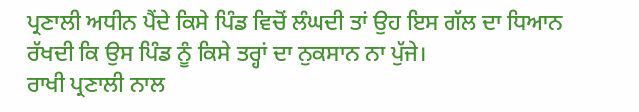ਪ੍ਰਣਾਲੀ ਅਧੀਨ ਪੈਂਦੇ ਕਿਸੇ ਪਿੰਡ ਵਿਚੋਂ ਲੰਘਦੀ ਤਾਂ ਉਹ ਇਸ ਗੱਲ ਦਾ ਧਿਆਨ ਰੱਖਦੀ ਕਿ ਉਸ ਪਿੰਡ ਨੂੰ ਕਿਸੇ ਤਰ੍ਹਾਂ ਦਾ ਨੁਕਸਾਨ ਨਾ ਪੁੱਜੇ।
ਰਾਖੀ ਪ੍ਰਣਾਲੀ ਨਾਲ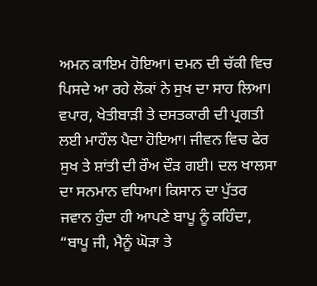ਅਮਨ ਕਾਇਮ ਹੋਇਆ। ਦਮਨ ਦੀ ਚੱਕੀ ਵਿਚ ਪਿਸਦੇ ਆ ਰਹੇ ਲੋਕਾਂ ਨੇ ਸੁਖ ਦਾ ਸਾਹ ਲਿਆ। ਵਪਾਰ, ਖੇਤੀਬਾੜੀ ਤੇ ਦਸਤਕਾਰੀ ਦੀ ਪ੍ਰਗਤੀ ਲਈ ਮਾਹੌਲ ਪੈਦਾ ਹੋਇਆ। ਜੀਵਨ ਵਿਚ ਫੇਰ ਸੁਖ ਤੇ ਸ਼ਾਂਤੀ ਦੀ ਰੌਅ ਦੌੜ ਗਈ। ਦਲ ਖਾਲਸਾ ਦਾ ਸਨਮਾਨ ਵਧਿਆ। ਕਿਸਾਨ ਦਾ ਪੁੱਤਰ ਜਵਾਨ ਹੁੰਦਾ ਹੀ ਆਪਣੇ ਬਾਪੂ ਨੂੰ ਕਹਿੰਦਾ, “ਬਾਪੂ ਜੀ, ਮੈਨੂੰ ਘੋੜਾ ਤੇ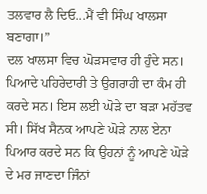ਤਲਵਾਰ ਲੈ ਦਿਓ...ਮੈਂ ਵੀ ਸਿੰਘ ਖਾਲਸਾ ਬਣਾਗਾ।”
ਦਲ ਖਾਲਸਾ ਵਿਚ ਘੋੜਸਵਾਰ ਹੀ ਹੁੰਦੇ ਸਨ। ਪਿਆਦੇ ਪਹਿਰੇਦਾਰੀ ਤੇ ਉਗਰਾਹੀ ਦਾ ਕੰਮ ਹੀ ਕਰਦੇ ਸਨ। ਇਸ ਲਈ ਘੋੜੇ ਦਾ ਬੜਾ ਮਹੱਤਵ ਸੀ। ਸਿੱਖ ਸੈਨਕ ਆਪਣੇ ਘੋੜੇ ਨਾਲ ਏਨਾ ਪਿਆਰ ਕਰਦੇ ਸਨ ਕਿ ਉਹਨਾਂ ਨੂੰ ਆਪਣੇ ਘੋੜੇ ਦੇ ਮਰ ਜਾਣਦਾ ਜਿੰਨਾਂ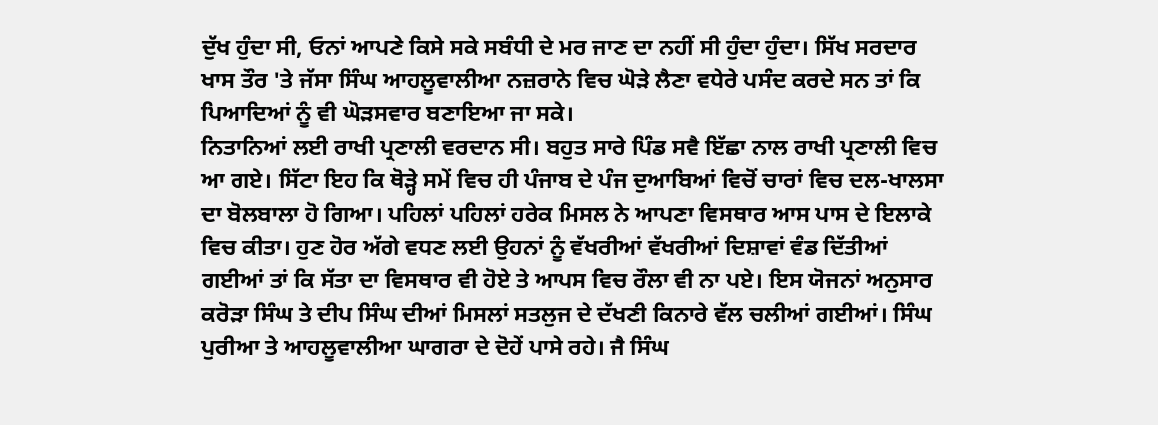ਦੁੱਖ ਹੁੰਦਾ ਸੀ, ਓਨਾਂ ਆਪਣੇ ਕਿਸੇ ਸਕੇ ਸਬੰਧੀ ਦੇ ਮਰ ਜਾਣ ਦਾ ਨਹੀਂ ਸੀ ਹੁੰਦਾ ਹੁੰਦਾ। ਸਿੱਖ ਸਰਦਾਰ ਖਾਸ ਤੌਰ 'ਤੇ ਜੱਸਾ ਸਿੰਘ ਆਹਲੂਵਾਲੀਆ ਨਜ਼ਰਾਨੇ ਵਿਚ ਘੋੜੇ ਲੈਣਾ ਵਧੇਰੇ ਪਸੰਦ ਕਰਦੇ ਸਨ ਤਾਂ ਕਿ ਪਿਆਦਿਆਂ ਨੂੰ ਵੀ ਘੋੜਸਵਾਰ ਬਣਾਇਆ ਜਾ ਸਕੇ।
ਨਿਤਾਨਿਆਂ ਲਈ ਰਾਖੀ ਪ੍ਰਣਾਲੀ ਵਰਦਾਨ ਸੀ। ਬਹੁਤ ਸਾਰੇ ਪਿੰਡ ਸਵੈ ਇੱਛਾ ਨਾਲ ਰਾਖੀ ਪ੍ਰਣਾਲੀ ਵਿਚ ਆ ਗਏ। ਸਿੱਟਾ ਇਹ ਕਿ ਥੋੜ੍ਹੇ ਸਮੇਂ ਵਿਚ ਹੀ ਪੰਜਾਬ ਦੇ ਪੰਜ ਦੁਆਬਿਆਂ ਵਿਚੋਂ ਚਾਰਾਂ ਵਿਚ ਦਲ-ਖਾਲਸਾ ਦਾ ਬੋਲਬਾਲਾ ਹੋ ਗਿਆ। ਪਹਿਲਾਂ ਪਹਿਲਾਂ ਹਰੇਕ ਮਿਸਲ ਨੇ ਆਪਣਾ ਵਿਸਥਾਰ ਆਸ ਪਾਸ ਦੇ ਇਲਾਕੇ ਵਿਚ ਕੀਤਾ। ਹੁਣ ਹੋਰ ਅੱਗੇ ਵਧਣ ਲਈ ਉਹਨਾਂ ਨੂੰ ਵੱਖਰੀਆਂ ਵੱਖਰੀਆਂ ਦਿਸ਼ਾਵਾਂ ਵੰਡ ਦਿੱਤੀਆਂ ਗਈਆਂ ਤਾਂ ਕਿ ਸੱਤਾ ਦਾ ਵਿਸਥਾਰ ਵੀ ਹੋਏ ਤੇ ਆਪਸ ਵਿਚ ਰੌਲਾ ਵੀ ਨਾ ਪਏ। ਇਸ ਯੋਜਨਾਂ ਅਨੁਸਾਰ ਕਰੋੜਾ ਸਿੰਘ ਤੇ ਦੀਪ ਸਿੰਘ ਦੀਆਂ ਮਿਸਲਾਂ ਸਤਲੁਜ ਦੇ ਦੱਖਣੀ ਕਿਨਾਰੇ ਵੱਲ ਚਲੀਆਂ ਗਈਆਂ। ਸਿੰਘ ਪੁਰੀਆ ਤੇ ਆਹਲੂਵਾਲੀਆ ਘਾਗਰਾ ਦੇ ਦੋਹੇਂ ਪਾਸੇ ਰਹੇ। ਜੈ ਸਿੰਘ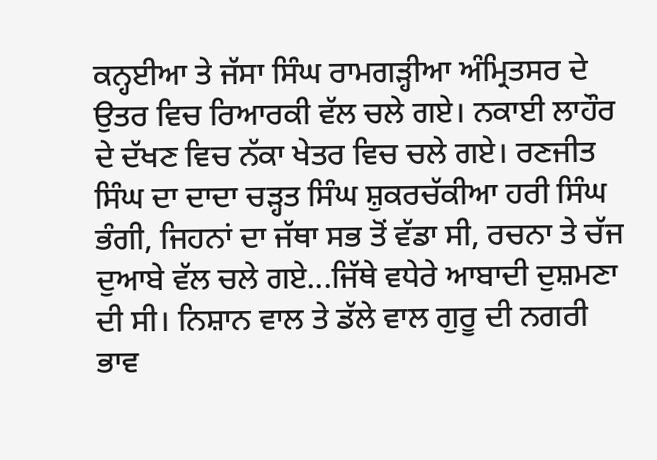ਕਨ੍ਹਈਆ ਤੇ ਜੱਸਾ ਸਿੰਘ ਰਾਮਗੜ੍ਹੀਆ ਅੰਮ੍ਰਿਤਸਰ ਦੇ ਉਤਰ ਵਿਚ ਰਿਆਰਕੀ ਵੱਲ ਚਲੇ ਗਏ। ਨਕਾਈ ਲਾਹੌਰ ਦੇ ਦੱਖਣ ਵਿਚ ਨੱਕਾ ਖੇਤਰ ਵਿਚ ਚਲੇ ਗਏ। ਰਣਜੀਤ ਸਿੰਘ ਦਾ ਦਾਦਾ ਚੜ੍ਹਤ ਸਿੰਘ ਸ਼ੁਕਰਚੱਕੀਆ ਹਰੀ ਸਿੰਘ ਭੰਗੀ, ਜਿਹਨਾਂ ਦਾ ਜੱਥਾ ਸਭ ਤੋਂ ਵੱਡਾ ਸੀ, ਰਚਨਾ ਤੇ ਚੱਜ ਦੁਆਬੇ ਵੱਲ ਚਲੇ ਗਏ...ਜਿੱਥੇ ਵਧੇਰੇ ਆਬਾਦੀ ਦੁਸ਼ਮਣਾ ਦੀ ਸੀ। ਨਿਸ਼ਾਨ ਵਾਲ ਤੇ ਡੱਲੇ ਵਾਲ ਗੁਰੂ ਦੀ ਨਗਰੀ ਭਾਵ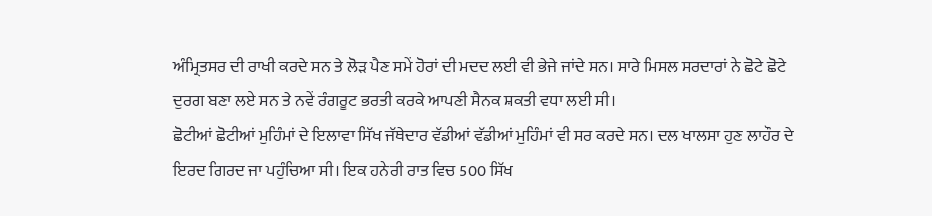ਅੰਮ੍ਰਿਤਸਰ ਦੀ ਰਾਖੀ ਕਰਦੇ ਸਨ ਤੇ ਲੋੜ ਪੈਣ ਸਮੇਂ ਹੋਰਾਂ ਦੀ ਮਦਦ ਲਈ ਵੀ ਭੇਜੇ ਜਾਂਦੇ ਸਨ। ਸਾਰੇ ਮਿਸਲ ਸਰਦਾਰਾਂ ਨੇ ਛੋਟੇ ਛੋਟੇ ਦੁਰਗ ਬਣਾ ਲਏ ਸਨ ਤੇ ਨਵੇਂ ਰੰਗਰੂਟ ਭਰਤੀ ਕਰਕੇ ਆਪਣੀ ਸੈਨਕ ਸ਼ਕਤੀ ਵਧਾ ਲਈ ਸੀ।
ਛੋਟੀਆਂ ਛੋਟੀਆਂ ਮੁਹਿੰਮਾਂ ਦੇ ਇਲਾਵਾ ਸਿੱਖ ਜੱਥੇਦਾਰ ਵੱਡੀਆਂ ਵੱਡੀਆਂ ਮੁਹਿੰਮਾਂ ਵੀ ਸਰ ਕਰਦੇ ਸਨ। ਦਲ ਖਾਲਸਾ ਹੁਣ ਲਾਹੌਰ ਦੇ ਇਰਦ ਗਿਰਦ ਜਾ ਪਹੁੰਚਿਆ ਸੀ। ਇਕ ਹਨੇਰੀ ਰਾਤ ਵਿਚ 500 ਸਿੱਖ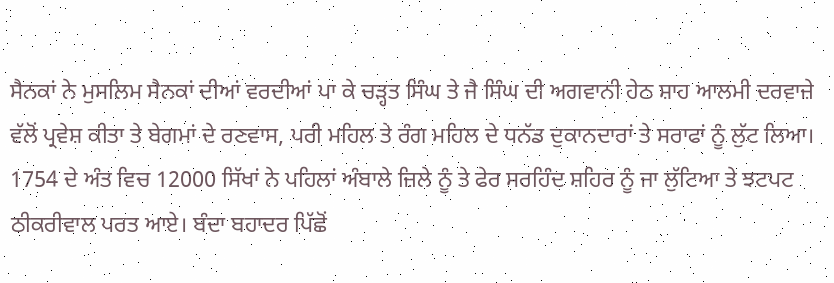ਸੈਨਕਾਂ ਨੇ ਮੁਸਲਿਮ ਸੈਨਕਾਂ ਦੀਆਂ ਵਰਦੀਆਂ ਪਾ ਕੇ ਚੜ੍ਹਤ ਸਿੰਘ ਤੇ ਜੈ ਸਿੰਘ ਦੀ ਅਗਵਾਨੀ ਹੇਠ ਸ਼ਾਹ ਆਲਮੀ ਦਰਵਾਜ਼ੇ ਵੱਲੋਂ ਪ੍ਰਵੇਸ਼ ਕੀਤਾ ਤੇ ਬੇਗਮਾਂ ਦੇ ਰਣਵਾਸ, ਪਰੀ ਮਹਿਲ ਤੇ ਰੰਗ ਮਹਿਲ ਦੇ ਧਨੱਡ ਦੁਕਾਨਦਾਰਾਂ ਤੇ ਸਰਾਫਾਂ ਨੂੰ ਲੁੱਟ ਲਿਆ। 1754 ਦੇ ਅੰਤ ਵਿਚ 12000 ਸਿੱਖਾਂ ਨੇ ਪਹਿਲਾਂ ਅੰਬਾਲੇ ਜ਼ਿਲੇ ਨੂੰ ਤੇ ਫੇਰ ਸਰਹਿੰਦ ਸ਼ਹਿਰ ਨੂੰ ਜਾ ਲੁੱਟਿਆ ਤੇ ਝਟਪਟ ਠੀਕਰੀਵਾਲ ਪਰਤ ਆਏ। ਬੰਦਾ ਬਹਾਦਰ ਪਿੱਛੋਂ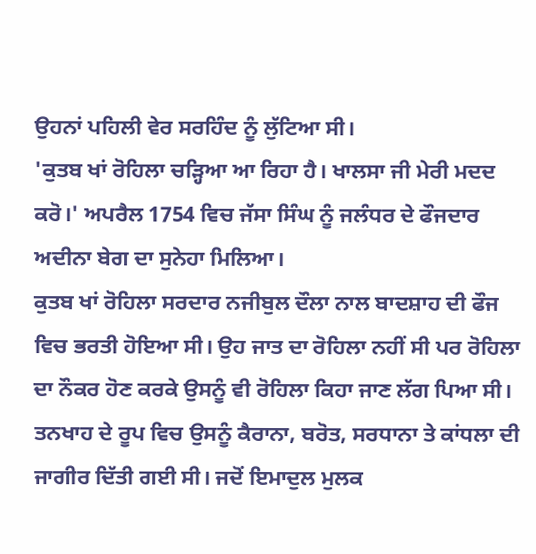ਉਹਨਾਂ ਪਹਿਲੀ ਵੇਰ ਸਰਹਿੰਦ ਨੂੰ ਲੁੱਟਿਆ ਸੀ।
'ਕੁਤਬ ਖਾਂ ਰੋਹਿਲਾ ਚੜ੍ਹਿਆ ਆ ਰਿਹਾ ਹੈ। ਖਾਲਸਾ ਜੀ ਮੇਰੀ ਮਦਦ ਕਰੋ।' ਅਪਰੈਲ 1754 ਵਿਚ ਜੱਸਾ ਸਿੰਘ ਨੂੰ ਜਲੰਧਰ ਦੇ ਫੌਜਦਾਰ ਅਦੀਨਾ ਬੇਗ ਦਾ ਸੁਨੇਹਾ ਮਿਲਿਆ।
ਕੁਤਬ ਖਾਂ ਰੋਹਿਲਾ ਸਰਦਾਰ ਨਜੀਬੁਲ ਦੌਲਾ ਨਾਲ ਬਾਦਸ਼ਾਹ ਦੀ ਫੌਜ ਵਿਚ ਭਰਤੀ ਹੋਇਆ ਸੀ। ਉਹ ਜਾਤ ਦਾ ਰੋਹਿਲਾ ਨਹੀਂ ਸੀ ਪਰ ਰੋਹਿਲਾ ਦਾ ਨੌਕਰ ਹੋਣ ਕਰਕੇ ਉਸਨੂੰ ਵੀ ਰੋਹਿਲਾ ਕਿਹਾ ਜਾਣ ਲੱਗ ਪਿਆ ਸੀ। ਤਨਖਾਹ ਦੇ ਰੂਪ ਵਿਚ ਉਸਨੂੰ ਕੈਰਾਨਾ, ਬਰੋਤ, ਸਰਧਾਨਾ ਤੇ ਕਾਂਧਲਾ ਦੀ ਜਾਗੀਰ ਦਿੱਤੀ ਗਈ ਸੀ। ਜਦੋਂ ਇਮਾਦੁਲ ਮੁਲਕ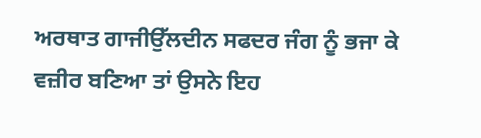ਅਰਥਾਤ ਗਾਜੀਉੱਲਦੀਨ ਸਫਦਰ ਜੰਗ ਨੂੰ ਭਜਾ ਕੇ ਵਜ਼ੀਰ ਬਣਿਆ ਤਾਂ ਉਸਨੇ ਇਹ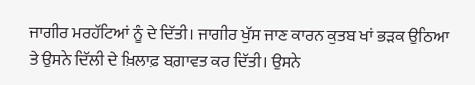ਜਾਗੀਰ ਮਰਹੱਟਿਆਂ ਨੂੰ ਦੇ ਦਿੱਤੀ। ਜਾਗੀਰ ਖੁੱਸ ਜਾਣ ਕਾਰਨ ਕੁਤਬ ਖਾਂ ਭੜਕ ਉਠਿਆ ਤੇ ਉਸਨੇ ਦਿੱਲੀ ਦੇ ਖ਼ਿਲਾਫ਼ ਬਗ਼ਾਵਤ ਕਰ ਦਿੱਤੀ। ਉਸਨੇ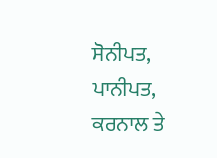ਸੋਨੀਪਤ, ਪਾਨੀਪਤ, ਕਰਨਾਲ ਤੇ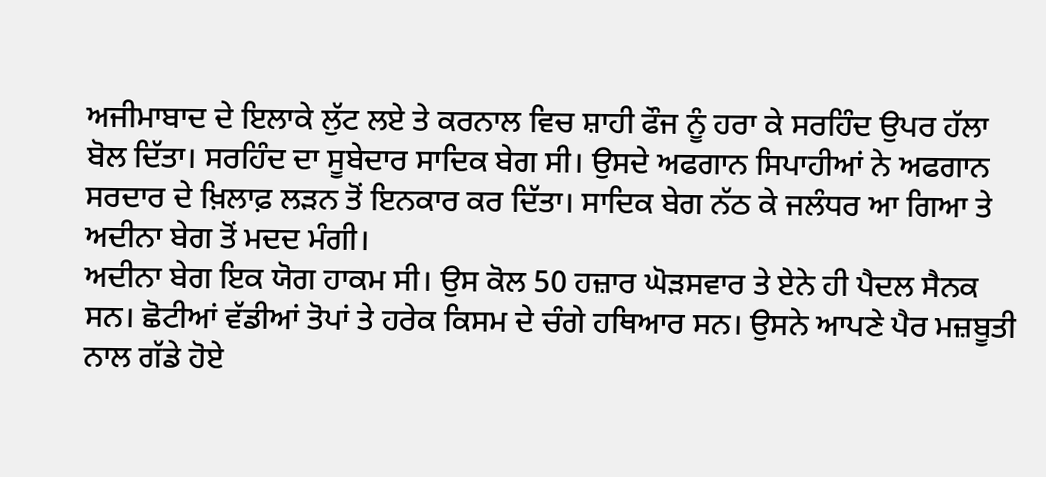ਅਜੀਮਾਬਾਦ ਦੇ ਇਲਾਕੇ ਲੁੱਟ ਲਏ ਤੇ ਕਰਨਾਲ ਵਿਚ ਸ਼ਾਹੀ ਫੌਜ ਨੂੰ ਹਰਾ ਕੇ ਸਰਹਿੰਦ ਉਪਰ ਹੱਲਾ ਬੋਲ ਦਿੱਤਾ। ਸਰਹਿੰਦ ਦਾ ਸੂਬੇਦਾਰ ਸਾਦਿਕ ਬੇਗ ਸੀ। ਉਸਦੇ ਅਫਗਾਨ ਸਿਪਾਹੀਆਂ ਨੇ ਅਫਗਾਨ ਸਰਦਾਰ ਦੇ ਖ਼ਿਲਾਫ਼ ਲੜਨ ਤੋਂ ਇਨਕਾਰ ਕਰ ਦਿੱਤਾ। ਸਾਦਿਕ ਬੇਗ ਨੱਠ ਕੇ ਜਲੰਧਰ ਆ ਗਿਆ ਤੇ ਅਦੀਨਾ ਬੇਗ ਤੋਂ ਮਦਦ ਮੰਗੀ।
ਅਦੀਨਾ ਬੇਗ ਇਕ ਯੋਗ ਹਾਕਮ ਸੀ। ਉਸ ਕੋਲ 50 ਹਜ਼ਾਰ ਘੋੜਸਵਾਰ ਤੇ ਏਨੇ ਹੀ ਪੈਦਲ ਸੈਨਕ ਸਨ। ਛੋਟੀਆਂ ਵੱਡੀਆਂ ਤੋਪਾਂ ਤੇ ਹਰੇਕ ਕਿਸਮ ਦੇ ਚੰਗੇ ਹਥਿਆਰ ਸਨ। ਉਸਨੇ ਆਪਣੇ ਪੈਰ ਮਜ਼ਬੂਤੀ ਨਾਲ ਗੱਡੇ ਹੋਏ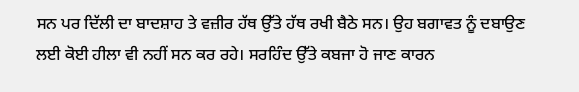ਸਨ ਪਰ ਦਿੱਲੀ ਦਾ ਬਾਦਸ਼ਾਹ ਤੇ ਵਜ਼ੀਰ ਹੱਥ ਉੱਤੇ ਹੱਥ ਰਖੀ ਬੈਠੇ ਸਨ। ਉਹ ਬਗਾਵਤ ਨੂੰ ਦਬਾਉਣ ਲਈ ਕੋਈ ਹੀਲਾ ਵੀ ਨਹੀਂ ਸਨ ਕਰ ਰਹੇ। ਸਰਹਿੰਦ ਉੱਤੇ ਕਬਜਾ ਹੋ ਜਾਣ ਕਾਰਨ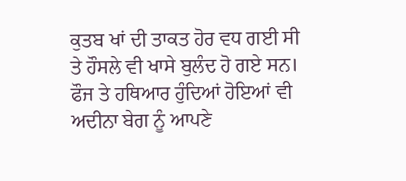ਕੁਤਬ ਖਾਂ ਦੀ ਤਾਕਤ ਹੋਰ ਵਧ ਗਈ ਸੀ ਤੇ ਹੌਸਲੇ ਵੀ ਖਾਸੇ ਬੁਲੰਦ ਹੋ ਗਏ ਸਨ। ਫੌਜ ਤੇ ਹਥਿਆਰ ਹੁੰਦਿਆਂ ਹੋਇਆਂ ਵੀ ਅਦੀਨਾ ਬੇਗ ਨੂੰ ਆਪਣੇ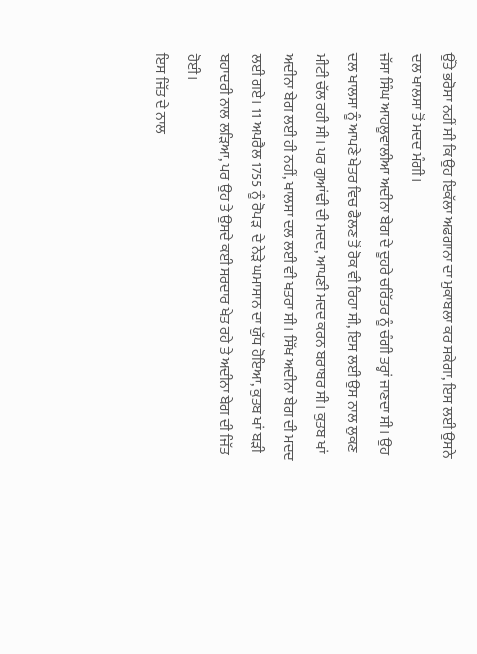ਉੱਤੇ ਭਰੋਸਾ ਨਹੀਂ ਸੀ ਕਿ ਉਹ ਇਕੱਲਾ ਅਫਗਾਨਾ ਦਾ ਮੁਕਾਬਲਾ ਕਰ ਸਕੇਗਾ, ਇਸ ਲਈ ਉਸਨੇ ਦਲ ਖਾਲਸਾ ਤੋਂ ਮਦਦ ਮੰਗੀ।
ਜੱਸਾ ਸਿੰਘ ਆਹਲੂਵਾਲੀਆ ਅਦੀਨਾ ਬੇਗ ਦੇ ਦੂਹਰੇ ਚਰਿੱਤਰ ਨੂੰ ਚੰਗੀ ਤਰ੍ਹਾਂ ਜਾਣਦਾ ਸੀ। ਉਹ ਦਲ ਖਾਲਸਾ ਨੂੰ ਆਪਣੇ ਖੇਤਰ ਵਿਚ ਫੈਲਣ ਤੋਂ ਰੋਕ ਵੀ ਰਿਹਾ ਸੀ, ਇਸ ਲਈ ਉਸ ਨਾਲ ਲੁਕਣ ਮੀਟੀ ਚੱਲ ਰਹੀ ਸੀ। ਪਰ ਗੁਆਂਢੀ ਦੀ ਮਦਦ, ਆਪਣੀ ਮਦਦ ਕਰਨ ਬਰਾਬਰ ਸੀ। ਕੁਤਬ ਖਾਂ ਅਦੀਨਾ ਬੇਗ ਲਈ ਹੀ ਨਹੀਂ, ਖਾਲਸਾ ਦਲ ਲਈ ਵੀ ਖਤਰਾ ਸੀ। ਸਿੱਖ ਅਦੀਨਾ ਬੇਗ ਦੀ ਮਦਦ ਲਈ ਗਏ। 11 ਅਪਰੈਲ 1755 ਨੂੰ ਰੋਪੜ  ਦੇ ਨੇੜੇ ਘਮਾਸਾਨ ਦਾ ਯੁੱਧ ਹੋਇਆ, ਕੁਤਬ ਖਾਂ ਬੜੀ ਬਹਾਦਰੀ ਨਾਲ ਲੜਿਆ, ਪਰ ਉਹ ਤੇ ਉਸਦੇ ਕਈ ਸਰਦਾਰ ਖੇਤ ਰਹੇ ਤੇ ਅਦੀਨਾ ਬੇਗ ਦੀ ਜਿੱਤ ਹੋਈ।
ਇਸ ਜਿੱਤ ਦੇ ਨਾਲ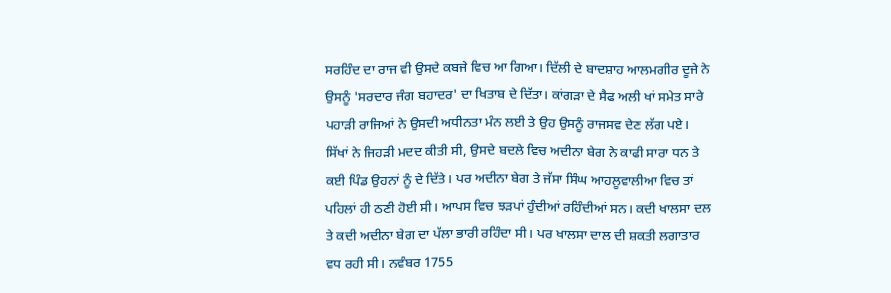ਸਰਹਿੰਦ ਦਾ ਰਾਜ ਵੀ ਉਸਦੇ ਕਬਜੇ ਵਿਚ ਆ ਗਿਆ। ਦਿੱਲੀ ਦੇ ਬਾਦਸ਼ਾਹ ਆਲਮਗੀਰ ਦੂਜੇ ਨੇ ਉਸਨੂੰ 'ਸਰਦਾਰ ਜੰਗ ਬਹਾਦਰ' ਦਾ ਖਿਤਾਬ ਦੇ ਦਿੱਤਾ। ਕਾਂਗੜਾ ਦੇ ਸੈਫ ਅਲੀ ਖਾਂ ਸਮੇਤ ਸਾਰੇ ਪਹਾੜੀ ਰਾਜਿਆਂ ਨੇ ਉਸਦੀ ਅਧੀਨਤਾ ਮੰਨ ਲਈ ਤੇ ਉਹ ਉਸਨੂੰ ਰਾਜਸਵ ਦੇਣ ਲੱਗ ਪਏ।
ਸਿੱਖਾਂ ਨੇ ਜਿਹੜੀ ਮਦਦ ਕੀਤੀ ਸੀ, ਉਸਦੇ ਬਦਲੇ ਵਿਚ ਅਦੀਨਾ ਬੇਗ ਨੇ ਕਾਫੀ ਸਾਰਾ ਧਨ ਤੇ ਕਈ ਪਿੰਡ ਉਹਨਾਂ ਨੂੰ ਦੇ ਦਿੱਤੇ। ਪਰ ਅਦੀਨਾ ਬੇਗ ਤੇ ਜੱਸਾ ਸਿੰਘ ਆਹਲੂਵਾਲੀਆ ਵਿਚ ਤਾਂ ਪਹਿਲਾਂ ਹੀ ਠਣੀ ਹੋਈ ਸੀ। ਆਪਸ ਵਿਚ ਝੜਪਾਂ ਹੁੰਦੀਆਂ ਰਹਿੰਦੀਆਂ ਸਨ। ਕਦੀ ਖਾਲਸਾ ਦਲ ਤੇ ਕਦੀ ਅਦੀਨਾ ਬੇਗ ਦਾ ਪੱਲਾ ਭਾਰੀ ਰਹਿੰਦਾ ਸੀ। ਪਰ ਖਾਲਸਾ ਦਾਲ ਦੀ ਸ਼ਕਤੀ ਲਗਾਤਾਰ ਵਧ ਰਹੀ ਸੀ। ਨਵੰਬਰ 1755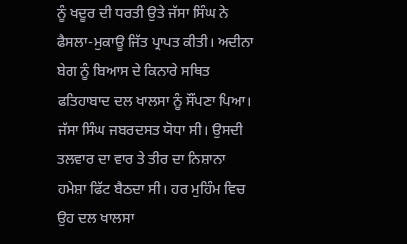ਨੂੰ ਖਦੂਰ ਦੀ ਧਰਤੀ ਉਤੇ ਜੱਸਾ ਸਿੰਘ ਨੇ ਫੈਸਲਾ-ਮੁਕਾਊ ਜਿੱਤ ਪ੍ਰਾਪਤ ਕੀਤੀ। ਅਦੀਨਾ ਬੇਗ ਨੂੰ ਬਿਆਸ ਦੇ ਕਿਨਾਰੇ ਸਥਿਤ ਫਤਿਹਾਬਾਦ ਦਲ ਖਾਲਸਾ ਨੂੰ ਸੌਂਪਣਾ ਪਿਆ।
ਜੱਸਾ ਸਿੰਘ ਜਬਰਦਸਤ ਯੋਧਾ ਸੀ। ਉਸਦੀ ਤਲਵਾਰ ਦਾ ਵਾਰ ਤੇ ਤੀਰ ਦਾ ਨਿਸ਼ਾਨਾ ਹਮੇਸ਼ਾ ਫਿੱਟ ਬੈਠਦਾ ਸੀ। ਹਰ ਮੁਹਿੰਮ ਵਿਚ ਉਹ ਦਲ ਖਾਲਸਾ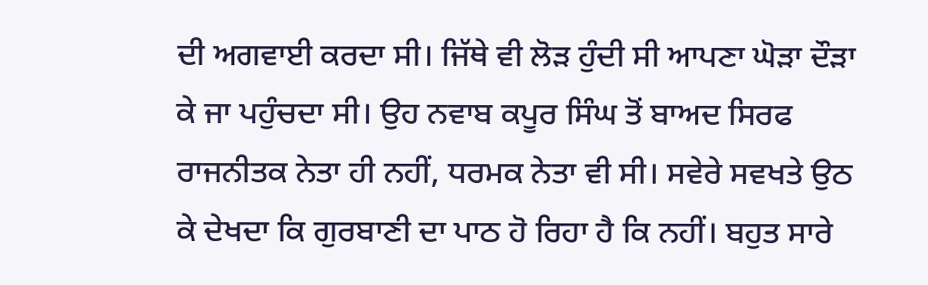ਦੀ ਅਗਵਾਈ ਕਰਦਾ ਸੀ। ਜਿੱਥੇ ਵੀ ਲੋੜ ਹੁੰਦੀ ਸੀ ਆਪਣਾ ਘੋੜਾ ਦੌੜਾ ਕੇ ਜਾ ਪਹੁੰਚਦਾ ਸੀ। ਉਹ ਨਵਾਬ ਕਪੂਰ ਸਿੰਘ ਤੋਂ ਬਾਅਦ ਸਿਰਫ ਰਾਜਨੀਤਕ ਨੇਤਾ ਹੀ ਨਹੀਂ, ਧਰਮਕ ਨੇਤਾ ਵੀ ਸੀ। ਸਵੇਰੇ ਸਵਖਤੇ ਉਠ ਕੇ ਦੇਖਦਾ ਕਿ ਗੁਰਬਾਣੀ ਦਾ ਪਾਠ ਹੋ ਰਿਹਾ ਹੈ ਕਿ ਨਹੀਂ। ਬਹੁਤ ਸਾਰੇ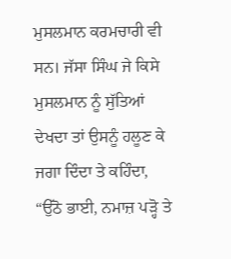ਮੁਸਲਮਾਨ ਕਰਮਚਾਰੀ ਵੀ ਸਨ। ਜੱਸਾ ਸਿੰਘ ਜੇ ਕਿਸੇ ਮੁਸਲਮਾਨ ਨੂੰ ਸੁੱਤਿਆਂ ਦੇਖਦਾ ਤਾਂ ਉਸਨੂੰ ਹਲੂਣ ਕੇ ਜਗਾ ਦਿੰਦਾ ਤੇ ਕਹਿੰਦਾ, “ਉੱਠੋ ਭਾਈ, ਨਮਾਜ਼ ਪੜ੍ਹੋ ਤੇ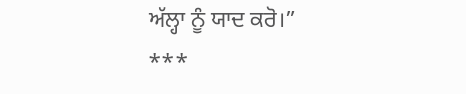ਅੱਲ੍ਹਾ ਨੂੰ ਯਾਦ ਕਰੋ।”
***